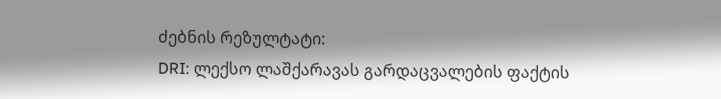ძებნის რეზულტატი:
DRI: ლექსო ლაშქარავას გარდაცვალების ფაქტის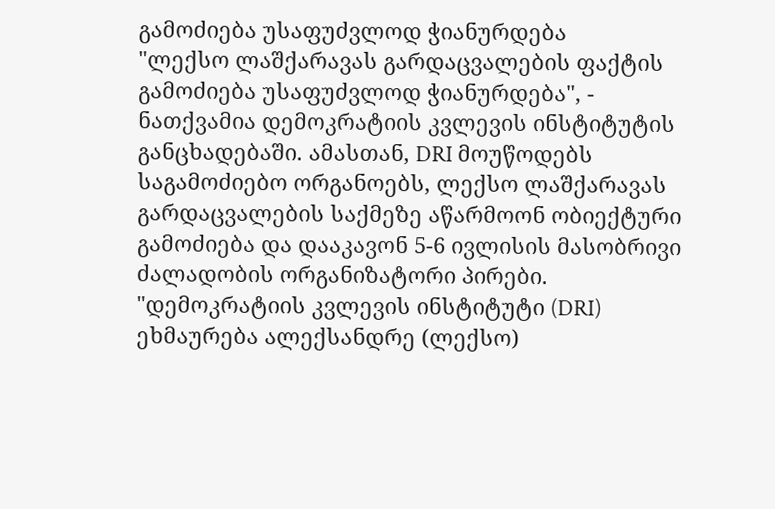გამოძიება უსაფუძვლოდ ჭიანურდება
"ლექსო ლაშქარავას გარდაცვალების ფაქტის გამოძიება უსაფუძვლოდ ჭიანურდება", - ნათქვამია დემოკრატიის კვლევის ინსტიტუტის განცხადებაში. ამასთან, DRI მოუწოდებს საგამოძიებო ორგანოებს, ლექსო ლაშქარავას გარდაცვალების საქმეზე აწარმოონ ობიექტური გამოძიება და დააკავონ 5-6 ივლისის მასობრივი ძალადობის ორგანიზატორი პირები. "დემოკრატიის კვლევის ინსტიტუტი (DRI) ეხმაურება ალექსანდრე (ლექსო)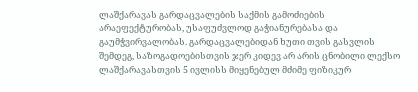ლაშქარავას გარდაცვალების საქმის გამოძიების არაეფექტურობას, უსაფუძვლოდ გაჭიანურებასა და გაუმჭვირვალობას. გარდაცვალებიდან ხუთი თვის გასვლის შემდეგ, საზოგადოებისთვის ჯერ კიდევ არ არის ცნობილი ლექსო ლაშქარავასთვის 5 ივლისს მიყენებულ მძიმე ფიზიკურ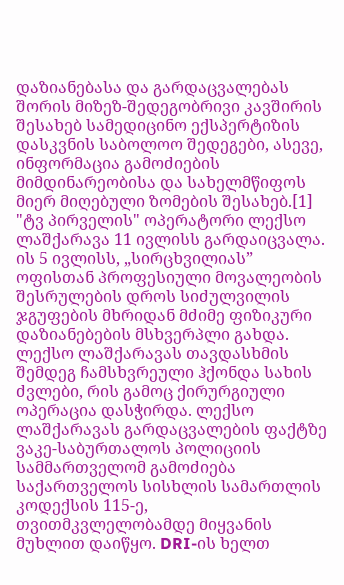დაზიანებასა და გარდაცვალებას შორის მიზეზ-შედეგობრივი კავშირის შესახებ სამედიცინო ექსპერტიზის დასკვნის საბოლოო შედეგები, ასევე, ინფორმაცია გამოძიების მიმდინარეობისა და სახელმწიფოს მიერ მიღებული ზომების შესახებ.[1] "ტვ პირველის" ოპერატორი ლექსო ლაშქარავა 11 ივლისს გარდაიცვალა. ის 5 ივლისს, „სირცხვილიას” ოფისთან პროფესიული მოვალეობის შესრულების დროს სიძულვილის ჯგუფების მხრიდან მძიმე ფიზიკური დაზიანებების მსხვერპლი გახდა. ლექსო ლაშქარავას თავდასხმის შემდეგ ჩამსხვრეული ჰქონდა სახის ძვლები, რის გამოც ქირურგიული ოპერაცია დასჭირდა. ლექსო ლაშქარავას გარდაცვალების ფაქტზე ვაკე-საბურთალოს პოლიციის სამმართველომ გამოძიება საქართველოს სისხლის სამართლის კოდექსის 115-ე, თვითმკვლელობამდე მიყვანის მუხლით დაიწყო. DRI-ის ხელთ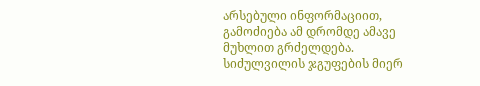არსებული ინფორმაციით, გამოძიება ამ დრომდე ამავე მუხლით გრძელდება. სიძულვილის ჯგუფების მიერ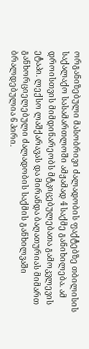ორგანიზებული მასობრივი ძალადობის ფაქტებზე თბილისის საქალაქო სასამართლოში ამჟამად 4 საქმე განიხილება. ამ დროისთვის მიმდინარეობს მტკიცებულებათა გამოკვლევის ეტაპი. ლექსო ლაშქარავას და მირანდა ბაღათურიას მიმართ განხორციელებული ძალადობის საქმის განხილვაში ბრალდებულია 6 პირი.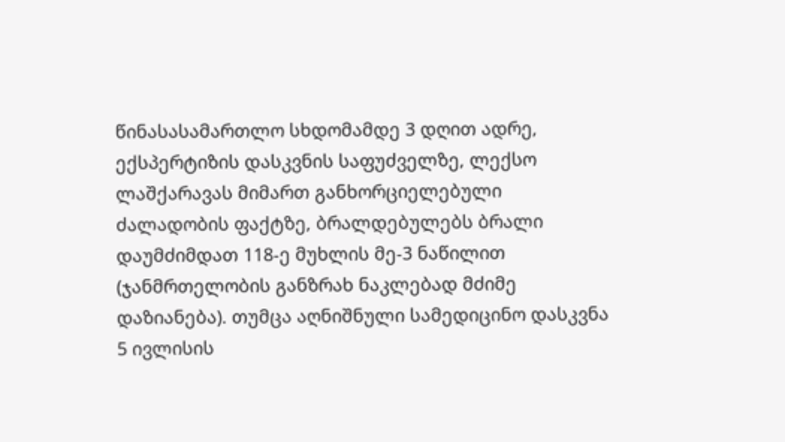წინასასამართლო სხდომამდე 3 დღით ადრე, ექსპერტიზის დასკვნის საფუძველზე, ლექსო ლაშქარავას მიმართ განხორციელებული ძალადობის ფაქტზე, ბრალდებულებს ბრალი დაუმძიმდათ 118-ე მუხლის მე-3 ნაწილით (ჯანმრთელობის განზრახ ნაკლებად მძიმე დაზიანება). თუმცა აღნიშნული სამედიცინო დასკვნა 5 ივლისის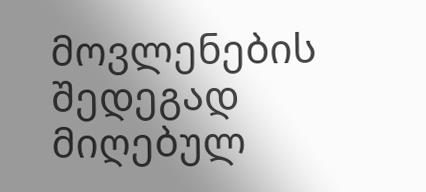მოვლენების შედეგად მიღებულ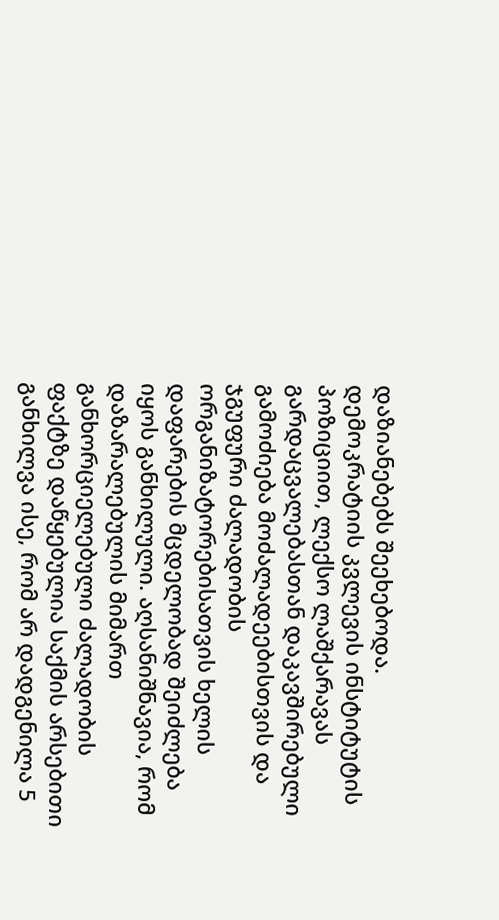დაზიანებებს შეეხებოდა. დემოკრატიის კვლევის ინსტიტუტის პოზიციით, ლექსო ლაშქარავას გარდაცვალებასთან დაკავშირებული გამოძიება მოძალადეებისთვის და ჯგუფური ძალადობის ორგანიზატორებისათვის ხელის დაფარების მცდელობად შეიძლება იყოს განხილული. აღსანიშნავია, რომ დაზარალებულის მიმართ განხორციელებული ძალადობის ფაქტზე დაწყებულია საქმის არსებითი განხილვა ისე, რომ არ დადგენილა 5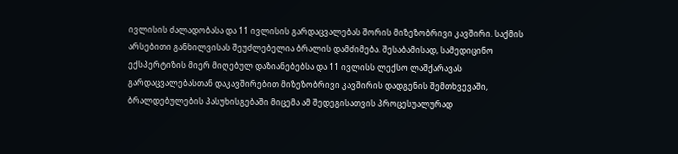ივლისის ძალადობასა და 11 ივლისის გარდაცვალებას შორის მიზეზობრივი კავშირი. საქმის არსებითი განხილვისას შეუძლებელია ბრალის დამძიმება. შესაბამისად, სამედიცინო ექსპერტიზის მიერ მიღებულ დაზიანებებსა და 11 ივლისს ლექსო ლაშქარავას გარდაცვალებასთან დაკავშირებით მიზეზობრივი კავშირის დადგენის შემთხვევაში, ბრალდებულების პასუხისგებაში მიცემა ამ შედეგისათვის პროცესუალურად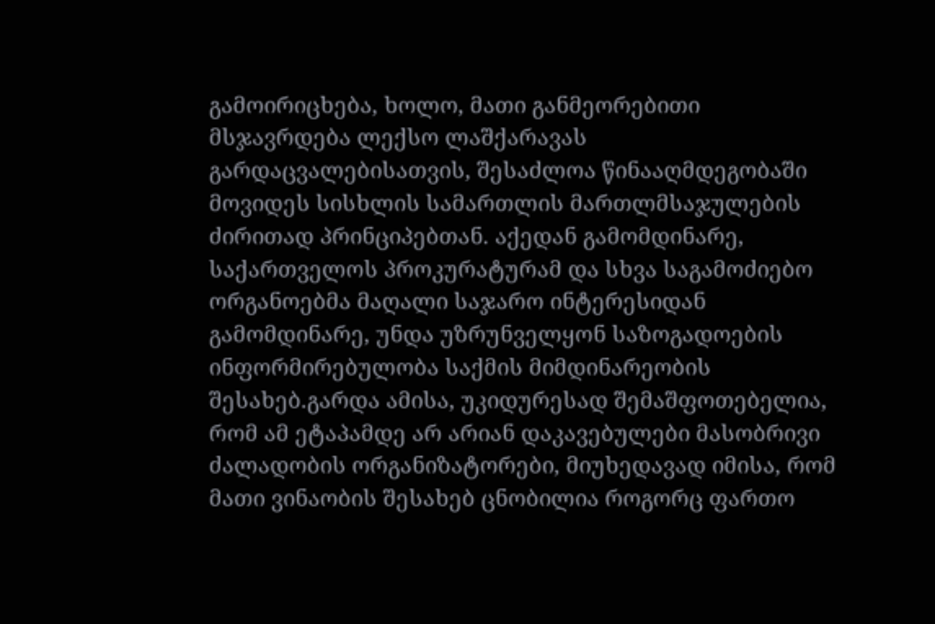გამოირიცხება, ხოლო, მათი განმეორებითი მსჯავრდება ლექსო ლაშქარავას გარდაცვალებისათვის, შესაძლოა წინააღმდეგობაში მოვიდეს სისხლის სამართლის მართლმსაჯულების ძირითად პრინციპებთან. აქედან გამომდინარე, საქართველოს პროკურატურამ და სხვა საგამოძიებო ორგანოებმა მაღალი საჯარო ინტერესიდან გამომდინარე, უნდა უზრუნველყონ საზოგადოების ინფორმირებულობა საქმის მიმდინარეობის შესახებ.გარდა ამისა, უკიდურესად შემაშფოთებელია, რომ ამ ეტაპამდე არ არიან დაკავებულები მასობრივი ძალადობის ორგანიზატორები, მიუხედავად იმისა, რომ მათი ვინაობის შესახებ ცნობილია როგორც ფართო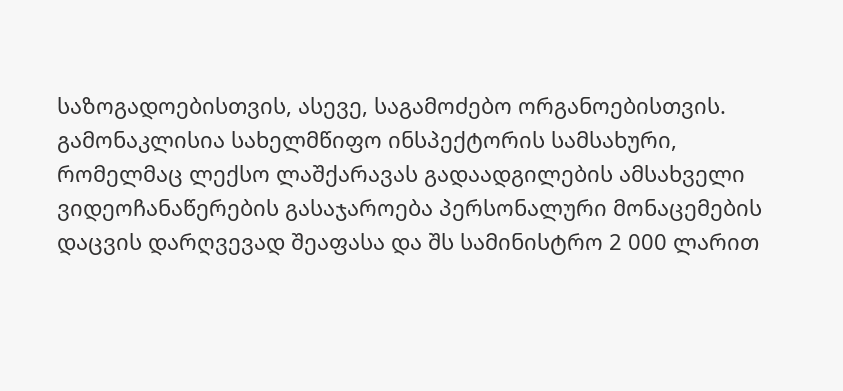საზოგადოებისთვის, ასევე, საგამოძებო ორგანოებისთვის. გამონაკლისია სახელმწიფო ინსპექტორის სამსახური, რომელმაც ლექსო ლაშქარავას გადაადგილების ამსახველი ვიდეოჩანაწერების გასაჯაროება პერსონალური მონაცემების დაცვის დარღვევად შეაფასა და შს სამინისტრო 2 000 ლარით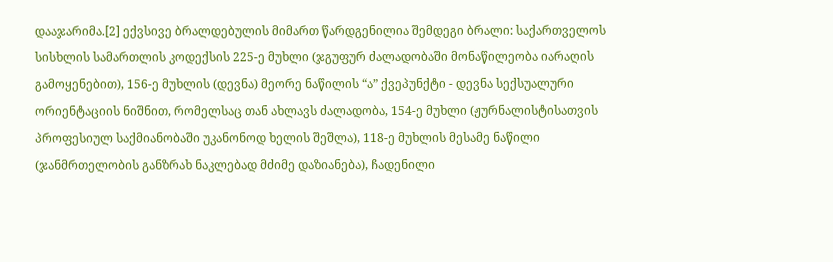დააჯარიმა.[2] ექვსივე ბრალდებულის მიმართ წარდგენილია შემდეგი ბრალი: საქართველოს სისხლის სამართლის კოდექსის 225-ე მუხლი (ჯგუფურ ძალადობაში მონაწილეობა იარაღის გამოყენებით), 156-ე მუხლის (დევნა) მეორე ნაწილის “ა” ქვეპუნქტი - დევნა სექსუალური ორიენტაციის ნიშნით, რომელსაც თან ახლავს ძალადობა, 154-ე მუხლი (ჟურნალისტისათვის პროფესიულ საქმიანობაში უკანონოდ ხელის შეშლა), 118-ე მუხლის მესამე ნაწილი (ჯანმრთელობის განზრახ ნაკლებად მძიმე დაზიანება), ჩადენილი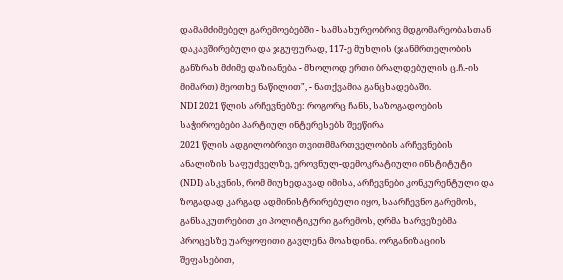დამამძიმებელ გარემოებებში - სამსახურეობრივ მდგომარეობასთან დაკავშირებული და ჯგუფურად, 117-ე მუხლის (ჯანმრთელობის განზრახ მძიმე დაზიანება - მხოლოდ ერთი ბრალდებულის ც.ჩ.-ის მიმართ) მეოთხე ნაწილით", - ნათქვამია განცხადებაში.
NDI 2021 წლის არჩევნებზე: როგორც ჩანს, საზოგადოების საჭიროებები პარტიულ ინტერესებს შეეწირა
2021 წლის ადგილობრივი თვითმმართველობის არჩევნების ანალიზის საფუძველზე, ეროვნულ-დემოკრატიული ინსტიტუტი (NDI) ასკვნის, რომ მიუხედავად იმისა, არჩევნები კონკურენტული და ზოგადად კარგად ადმინისტრირებული იყო, საარჩევნო გარემოს, განსაკუთრებით კი პოლიტიკური გარემოს, ღრმა ხარვეზებმა პროცესზე უარყოფითი გავლენა მოახდინა. ორგანიზაციის შეფასებით,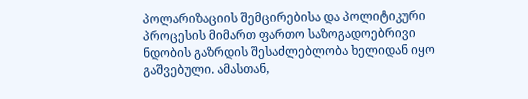პოლარიზაციის შემცირებისა და პოლიტიკური პროცესის მიმართ ფართო საზოგადოებრივი ნდობის გაზრდის შესაძლებლობა ხელიდან იყო გაშვებული. ამასთან,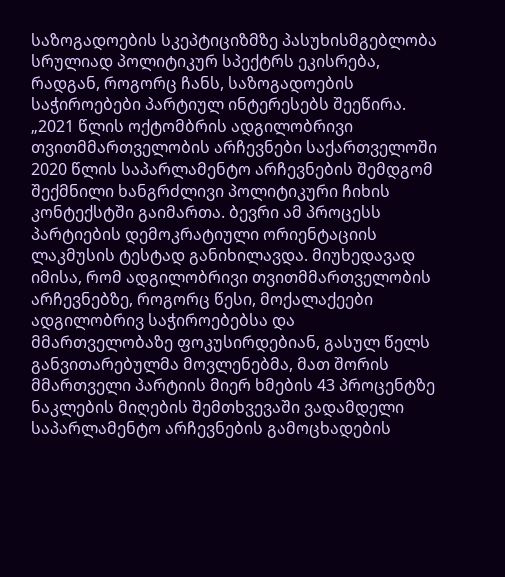საზოგადოების სკეპტიციზმზე პასუხისმგებლობა სრულიად პოლიტიკურ სპექტრს ეკისრება, რადგან, როგორც ჩანს, საზოგადოების საჭიროებები პარტიულ ინტერესებს შეეწირა. „2021 წლის ოქტომბრის ადგილობრივი თვითმმართველობის არჩევნები საქართველოში 2020 წლის საპარლამენტო არჩევნების შემდგომ შექმნილი ხანგრძლივი პოლიტიკური ჩიხის კონტექსტში გაიმართა. ბევრი ამ პროცესს პარტიების დემოკრატიული ორიენტაციის ლაკმუსის ტესტად განიხილავდა. მიუხედავად იმისა, რომ ადგილობრივი თვითმმართველობის არჩევნებზე, როგორც წესი, მოქალაქეები ადგილობრივ საჭიროებებსა და მმართველობაზე ფოკუსირდებიან, გასულ წელს განვითარებულმა მოვლენებმა, მათ შორის მმართველი პარტიის მიერ ხმების 43 პროცენტზე ნაკლების მიღების შემთხვევაში ვადამდელი საპარლამენტო არჩევნების გამოცხადების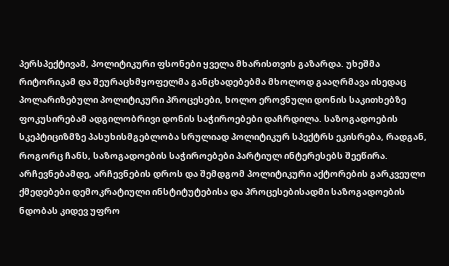პერსპექტივამ, პოლიტიკური ფსონები ყველა მხარისთვის გაზარდა. უხეშმა რიტორიკამ და შეურაცხმყოფელმა განცხადებებმა მხოლოდ გააღრმავა ისედაც პოლარიზებული პოლიტიკური პროცესები, ხოლო ეროვნული დონის საკითხებზე ფოკუსირებამ ადგილობრივი დონის საჭიროებები დაჩრდილა. საზოგადოების სკეპტიციზმზე პასუხისმგებლობა სრულიად პოლიტიკურ სპექტრს ეკისრება, რადგან, როგორც ჩანს, საზოგადოების საჭიროებები პარტიულ ინტერესებს შეეწირა. არჩევნებამდე, არჩევნების დროს და შემდგომ პოლიტიკური აქტორების გარკვეული ქმედებები დემოკრატიული ინსტიტუტებისა და პროცესებისადმი საზოგადოების ნდობას კიდევ უფრო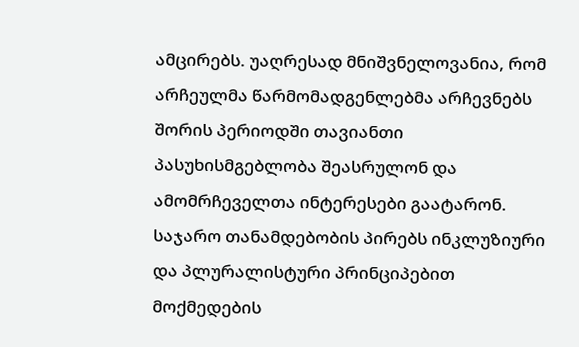ამცირებს. უაღრესად მნიშვნელოვანია, რომ არჩეულმა წარმომადგენლებმა არჩევნებს შორის პერიოდში თავიანთი პასუხისმგებლობა შეასრულონ და ამომრჩეველთა ინტერესები გაატარონ. საჯარო თანამდებობის პირებს ინკლუზიური და პლურალისტური პრინციპებით მოქმედების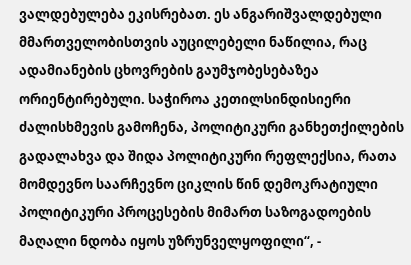ვალდებულება ეკისრებათ. ეს ანგარიშვალდებული მმართველობისთვის აუცილებელი ნაწილია, რაც ადამიანების ცხოვრების გაუმჯობესებაზეა ორიენტირებული. საჭიროა კეთილსინდისიერი ძალისხმევის გამოჩენა, პოლიტიკური განხეთქილების გადალახვა და შიდა პოლიტიკური რეფლექსია, რათა მომდევნო საარჩევნო ციკლის წინ დემოკრატიული პოლიტიკური პროცესების მიმართ საზოგადოების მაღალი ნდობა იყოს უზრუნველყოფილი“, -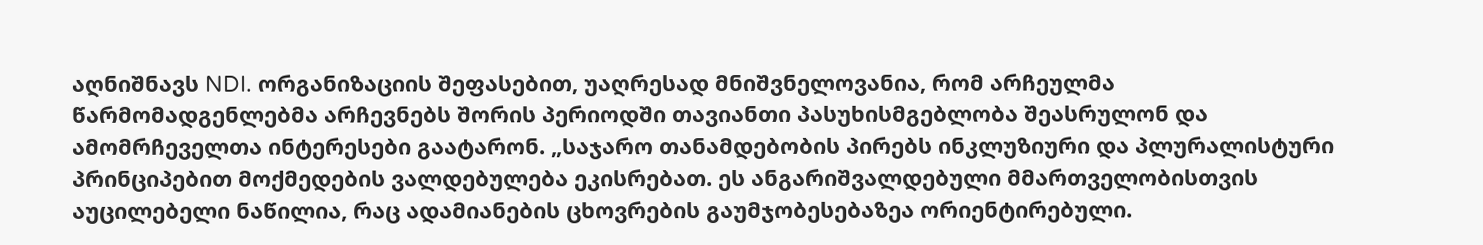აღნიშნავს NDI. ორგანიზაციის შეფასებით, უაღრესად მნიშვნელოვანია, რომ არჩეულმა წარმომადგენლებმა არჩევნებს შორის პერიოდში თავიანთი პასუხისმგებლობა შეასრულონ და ამომრჩეველთა ინტერესები გაატარონ. „საჯარო თანამდებობის პირებს ინკლუზიური და პლურალისტური პრინციპებით მოქმედების ვალდებულება ეკისრებათ. ეს ანგარიშვალდებული მმართველობისთვის აუცილებელი ნაწილია, რაც ადამიანების ცხოვრების გაუმჯობესებაზეა ორიენტირებული.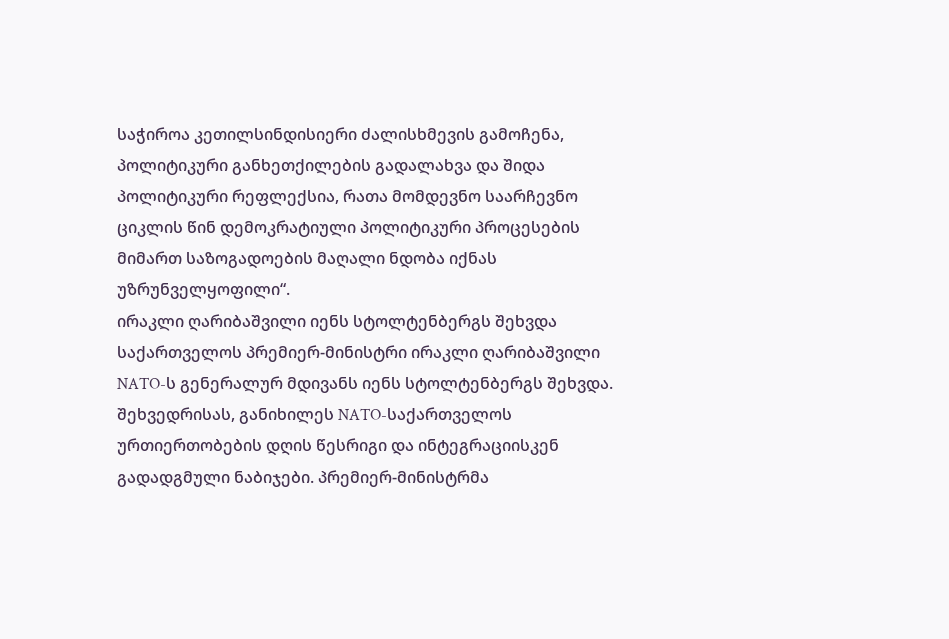საჭიროა კეთილსინდისიერი ძალისხმევის გამოჩენა, პოლიტიკური განხეთქილების გადალახვა და შიდა პოლიტიკური რეფლექსია, რათა მომდევნო საარჩევნო ციკლის წინ დემოკრატიული პოლიტიკური პროცესების მიმართ საზოგადოების მაღალი ნდობა იქნას უზრუნველყოფილი“.
ირაკლი ღარიბაშვილი იენს სტოლტენბერგს შეხვდა
საქართველოს პრემიერ-მინისტრი ირაკლი ღარიბაშვილი NATO-ს გენერალურ მდივანს იენს სტოლტენბერგს შეხვდა. შეხვედრისას, განიხილეს NATO-საქართველოს ურთიერთობების დღის წესრიგი და ინტეგრაციისკენ გადადგმული ნაბიჯები. პრემიერ-მინისტრმა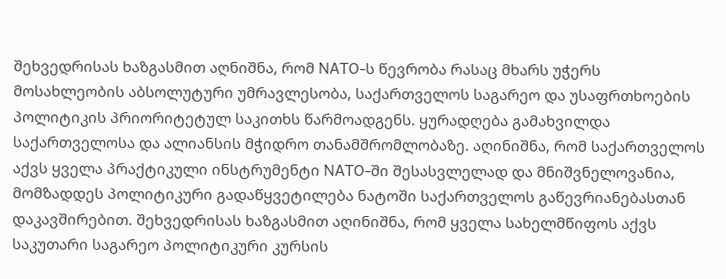შეხვედრისას ხაზგასმით აღნიშნა, რომ NATO-ს წევრობა რასაც მხარს უჭერს მოსახლეობის აბსოლუტური უმრავლესობა, საქართველოს საგარეო და უსაფრთხოების პოლიტიკის პრიორიტეტულ საკითხს წარმოადგენს. ყურადღება გამახვილდა საქართველოსა და ალიანსის მჭიდრო თანამშრომლობაზე. აღინიშნა, რომ საქართველოს აქვს ყველა პრაქტიკული ინსტრუმენტი NATO-ში შესასვლელად და მნიშვნელოვანია, მომზადდეს პოლიტიკური გადაწყვეტილება ნატოში საქართველოს გაწევრიანებასთან დაკავშირებით. შეხვედრისას ხაზგასმით აღინიშნა, რომ ყველა სახელმწიფოს აქვს საკუთარი საგარეო პოლიტიკური კურსის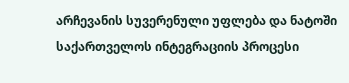არჩევანის სუვერენული უფლება და ნატოში საქართველოს ინტეგრაციის პროცესი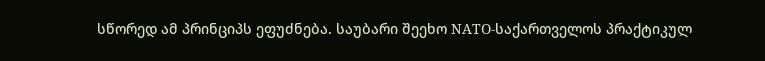სწორედ ამ პრინციპს ეფუძნება. საუბარი შეეხო NATO-საქართველოს პრაქტიკულ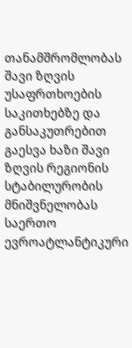თანამშრომლობას შავი ზღვის უსაფრთხოების საკითხებზე და განსაკუთრებით გაესვა ხაზი შავი ზღვის რეგიონის სტაბილურობის მნიშვნელობას საერთო ევროატლანტიკური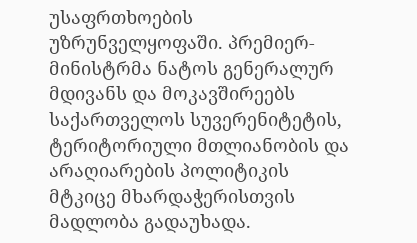უსაფრთხოების უზრუნველყოფაში. პრემიერ-მინისტრმა ნატოს გენერალურ მდივანს და მოკავშირეებს საქართველოს სუვერენიტეტის, ტერიტორიული მთლიანობის და არაღიარების პოლიტიკის მტკიცე მხარდაჭერისთვის მადლობა გადაუხადა.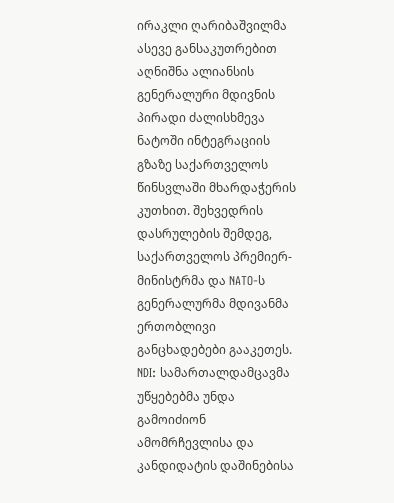ირაკლი ღარიბაშვილმა ასევე განსაკუთრებით აღნიშნა ალიანსის გენერალური მდივნის პირადი ძალისხმევა ნატოში ინტეგრაციის გზაზე საქართველოს წინსვლაში მხარდაჭერის კუთხით. შეხვედრის დასრულების შემდეგ, საქართველოს პრემიერ-მინისტრმა და NATO-ს გენერალურმა მდივანმა ერთობლივი განცხადებები გააკეთეს.
NDI: სამართალდამცავმა უწყებებმა უნდა გამოიძიონ ამომრჩევლისა და კანდიდატის დაშინებისა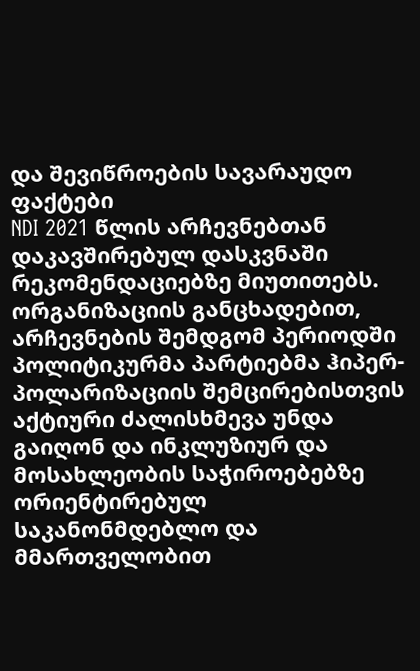და შევიწროების სავარაუდო ფაქტები
NDI 2021 წლის არჩევნებთან დაკავშირებულ დასკვნაში რეკომენდაციებზე მიუთითებს. ორგანიზაციის განცხადებით, არჩევნების შემდგომ პერიოდში პოლიტიკურმა პარტიებმა ჰიპერ-პოლარიზაციის შემცირებისთვის აქტიური ძალისხმევა უნდა გაიღონ და ინკლუზიურ და მოსახლეობის საჭიროებებზე ორიენტირებულ საკანონმდებლო და მმართველობით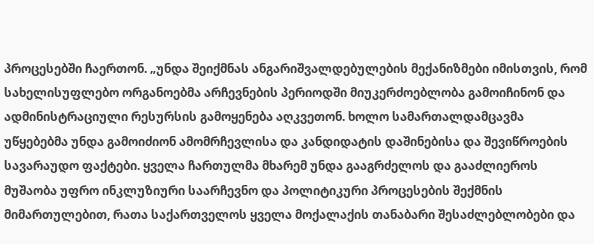პროცესებში ჩაერთონ. „უნდა შეიქმნას ანგარიშვალდებულების მექანიზმები იმისთვის, რომ სახელისუფლებო ორგანოებმა არჩევნების პერიოდში მიუკერძოებლობა გამოიჩინონ და ადმინისტრაციული რესურსის გამოყენება აღკვეთონ. ხოლო სამართალდამცავმა უწყებებმა უნდა გამოიძიონ ამომრჩევლისა და კანდიდატის დაშინებისა და შევიწროების სავარაუდო ფაქტები. ყველა ჩართულმა მხარემ უნდა გააგრძელოს და გააძლიეროს მუშაობა უფრო ინკლუზიური საარჩევნო და პოლიტიკური პროცესების შექმნის მიმართულებით, რათა საქართველოს ყველა მოქალაქის თანაბარი შესაძლებლობები და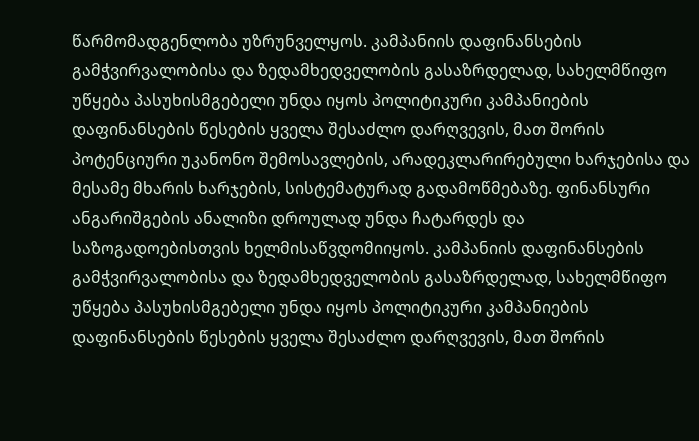წარმომადგენლობა უზრუნველყოს. კამპანიის დაფინანსების გამჭვირვალობისა და ზედამხედველობის გასაზრდელად, სახელმწიფო უწყება პასუხისმგებელი უნდა იყოს პოლიტიკური კამპანიების დაფინანსების წესების ყველა შესაძლო დარღვევის, მათ შორის პოტენციური უკანონო შემოსავლების, არადეკლარირებული ხარჯებისა და მესამე მხარის ხარჯების, სისტემატურად გადამოწმებაზე. ფინანსური ანგარიშგების ანალიზი დროულად უნდა ჩატარდეს და საზოგადოებისთვის ხელმისაწვდომიიყოს. კამპანიის დაფინანსების გამჭვირვალობისა და ზედამხედველობის გასაზრდელად, სახელმწიფო უწყება პასუხისმგებელი უნდა იყოს პოლიტიკური კამპანიების დაფინანსების წესების ყველა შესაძლო დარღვევის, მათ შორის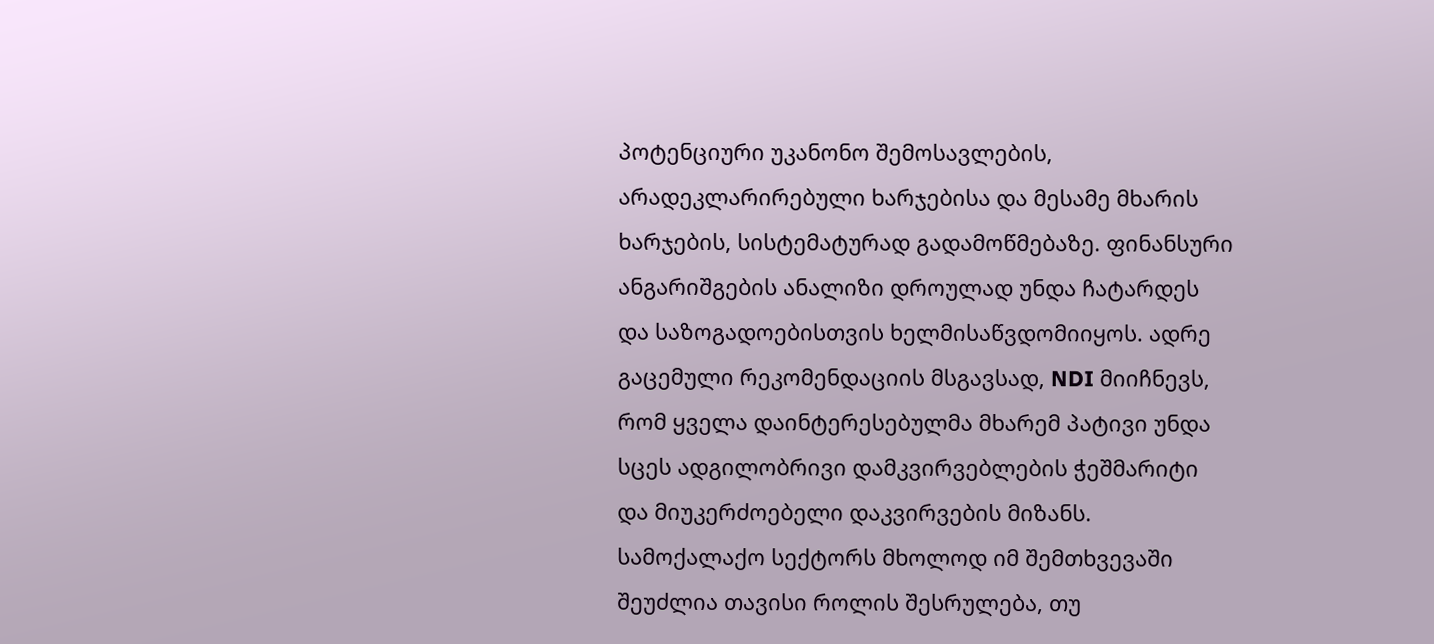პოტენციური უკანონო შემოსავლების, არადეკლარირებული ხარჯებისა და მესამე მხარის ხარჯების, სისტემატურად გადამოწმებაზე. ფინანსური ანგარიშგების ანალიზი დროულად უნდა ჩატარდეს და საზოგადოებისთვის ხელმისაწვდომიიყოს. ადრე გაცემული რეკომენდაციის მსგავსად, NDI მიიჩნევს, რომ ყველა დაინტერესებულმა მხარემ პატივი უნდა სცეს ადგილობრივი დამკვირვებლების ჭეშმარიტი და მიუკერძოებელი დაკვირვების მიზანს. სამოქალაქო სექტორს მხოლოდ იმ შემთხვევაში შეუძლია თავისი როლის შესრულება, თუ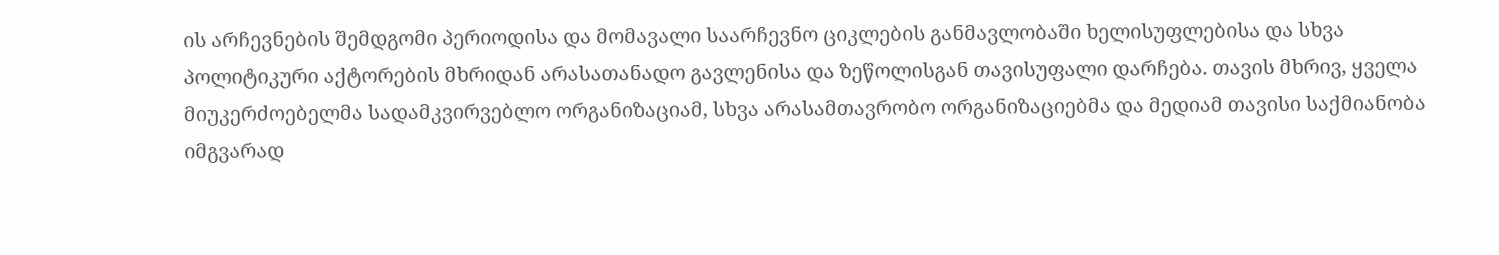ის არჩევნების შემდგომი პერიოდისა და მომავალი საარჩევნო ციკლების განმავლობაში ხელისუფლებისა და სხვა პოლიტიკური აქტორების მხრიდან არასათანადო გავლენისა და ზეწოლისგან თავისუფალი დარჩება. თავის მხრივ, ყველა მიუკერძოებელმა სადამკვირვებლო ორგანიზაციამ, სხვა არასამთავრობო ორგანიზაციებმა და მედიამ თავისი საქმიანობა იმგვარად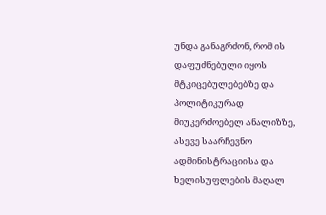უნდა განაგრძონ, რომ ის დაფუძნებული იყოს მტკიცებულებებზე და პოლიტიკურად მიუკერძოებელ ანალიზზე, ასევე საარჩევნო ადმინისტრაციისა და ხელისუფლების მაღალ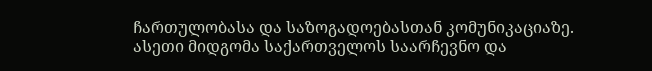ჩართულობასა და საზოგადოებასთან კომუნიკაციაზე. ასეთი მიდგომა საქართველოს საარჩევნო და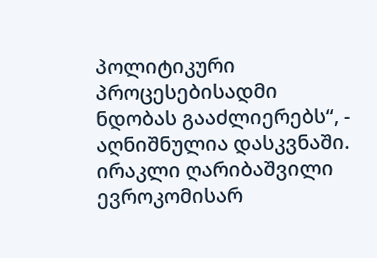პოლიტიკური პროცესებისადმი ნდობას გააძლიერებს“, - აღნიშნულია დასკვნაში.
ირაკლი ღარიბაშვილი ევროკომისარ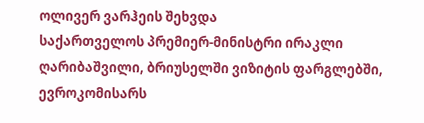ოლივერ ვარჰეის შეხვდა
საქართველოს პრემიერ-მინისტრი ირაკლი ღარიბაშვილი, ბრიუსელში ვიზიტის ფარგლებში, ევროკომისარს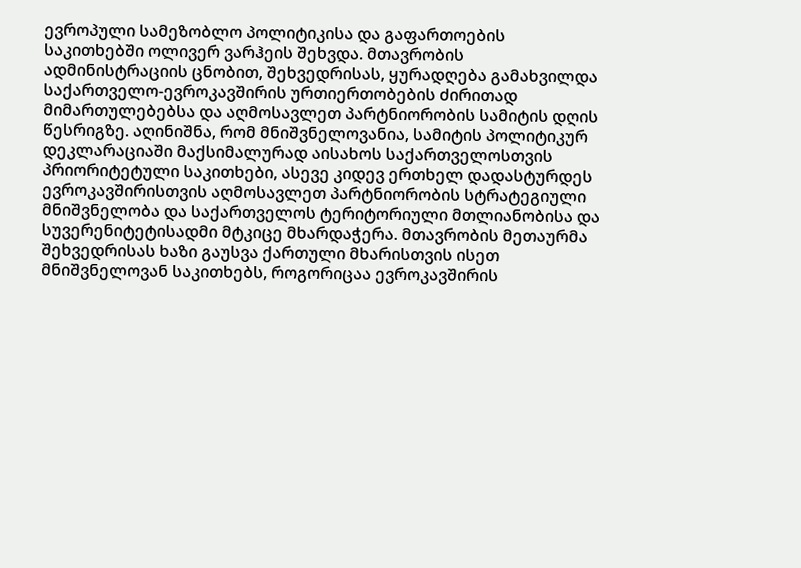ევროპული სამეზობლო პოლიტიკისა და გაფართოების საკითხებში ოლივერ ვარჰეის შეხვდა. მთავრობის ადმინისტრაციის ცნობით, შეხვედრისას, ყურადღება გამახვილდა საქართველო-ევროკავშირის ურთიერთობების ძირითად მიმართულებებსა და აღმოსავლეთ პარტნიორობის სამიტის დღის წესრიგზე. აღინიშნა, რომ მნიშვნელოვანია, სამიტის პოლიტიკურ დეკლარაციაში მაქსიმალურად აისახოს საქართველოსთვის პრიორიტეტული საკითხები, ასევე კიდევ ერთხელ დადასტურდეს ევროკავშირისთვის აღმოსავლეთ პარტნიორობის სტრატეგიული მნიშვნელობა და საქართველოს ტერიტორიული მთლიანობისა და სუვერენიტეტისადმი მტკიცე მხარდაჭერა. მთავრობის მეთაურმა შეხვედრისას ხაზი გაუსვა ქართული მხარისთვის ისეთ მნიშვნელოვან საკითხებს, როგორიცაა ევროკავშირის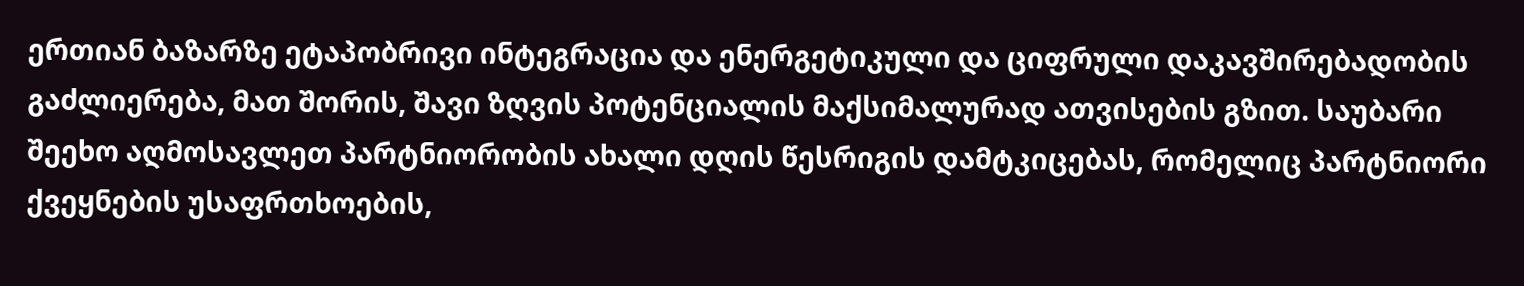ერთიან ბაზარზე ეტაპობრივი ინტეგრაცია და ენერგეტიკული და ციფრული დაკავშირებადობის გაძლიერება, მათ შორის, შავი ზღვის პოტენციალის მაქსიმალურად ათვისების გზით. საუბარი შეეხო აღმოსავლეთ პარტნიორობის ახალი დღის წესრიგის დამტკიცებას, რომელიც პარტნიორი ქვეყნების უსაფრთხოების,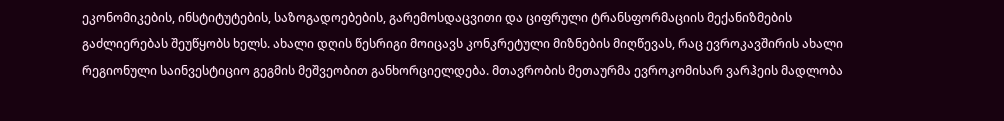ეკონომიკების, ინსტიტუტების, საზოგადოებების, გარემოსდაცვითი და ციფრული ტრანსფორმაციის მექანიზმების გაძლიერებას შეუწყობს ხელს. ახალი დღის წესრიგი მოიცავს კონკრეტული მიზნების მიღწევას, რაც ევროკავშირის ახალი რეგიონული საინვესტიციო გეგმის მეშვეობით განხორციელდება. მთავრობის მეთაურმა ევროკომისარ ვარჰეის მადლობა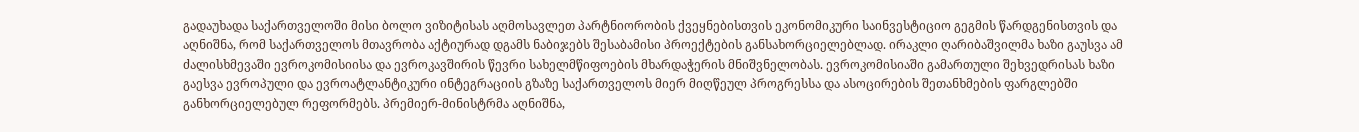გადაუხადა საქართველოში მისი ბოლო ვიზიტისას აღმოსავლეთ პარტნიორობის ქვეყნებისთვის ეკონომიკური საინვესტიციო გეგმის წარდგენისთვის და აღნიშნა, რომ საქართველოს მთავრობა აქტიურად დგამს ნაბიჯებს შესაბამისი პროექტების განსახორციელებლად. ირაკლი ღარიბაშვილმა ხაზი გაუსვა ამ ძალისხმევაში ევროკომისიისა და ევროკავშირის წევრი სახელმწიფოების მხარდაჭერის მნიშვნელობას. ევროკომისიაში გამართული შეხვედრისას ხაზი გაესვა ევროპული და ევროატლანტიკური ინტეგრაციის გზაზე საქართველოს მიერ მიღწეულ პროგრესსა და ასოცირების შეთანხმების ფარგლებში განხორციელებულ რეფორმებს. პრემიერ-მინისტრმა აღნიშნა,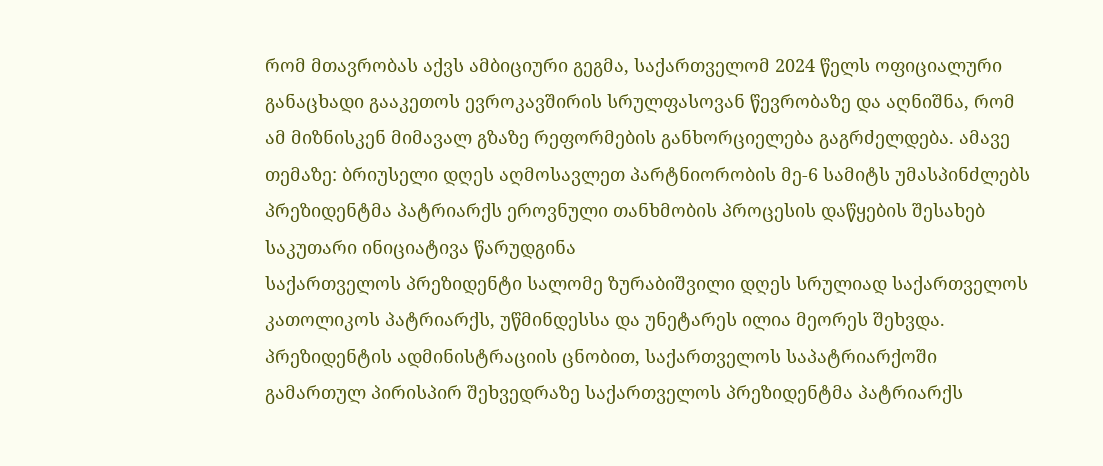რომ მთავრობას აქვს ამბიციური გეგმა, საქართველომ 2024 წელს ოფიციალური განაცხადი გააკეთოს ევროკავშირის სრულფასოვან წევრობაზე და აღნიშნა, რომ ამ მიზნისკენ მიმავალ გზაზე რეფორმების განხორციელება გაგრძელდება. ამავე თემაზე: ბრიუსელი დღეს აღმოსავლეთ პარტნიორობის მე-6 სამიტს უმასპინძლებს
პრეზიდენტმა პატრიარქს ეროვნული თანხმობის პროცესის დაწყების შესახებ საკუთარი ინიციატივა წარუდგინა
საქართველოს პრეზიდენტი სალომე ზურაბიშვილი დღეს სრულიად საქართველოს კათოლიკოს პატრიარქს, უწმინდესსა და უნეტარეს ილია მეორეს შეხვდა. პრეზიდენტის ადმინისტრაციის ცნობით, საქართველოს საპატრიარქოში გამართულ პირისპირ შეხვედრაზე საქართველოს პრეზიდენტმა პატრიარქს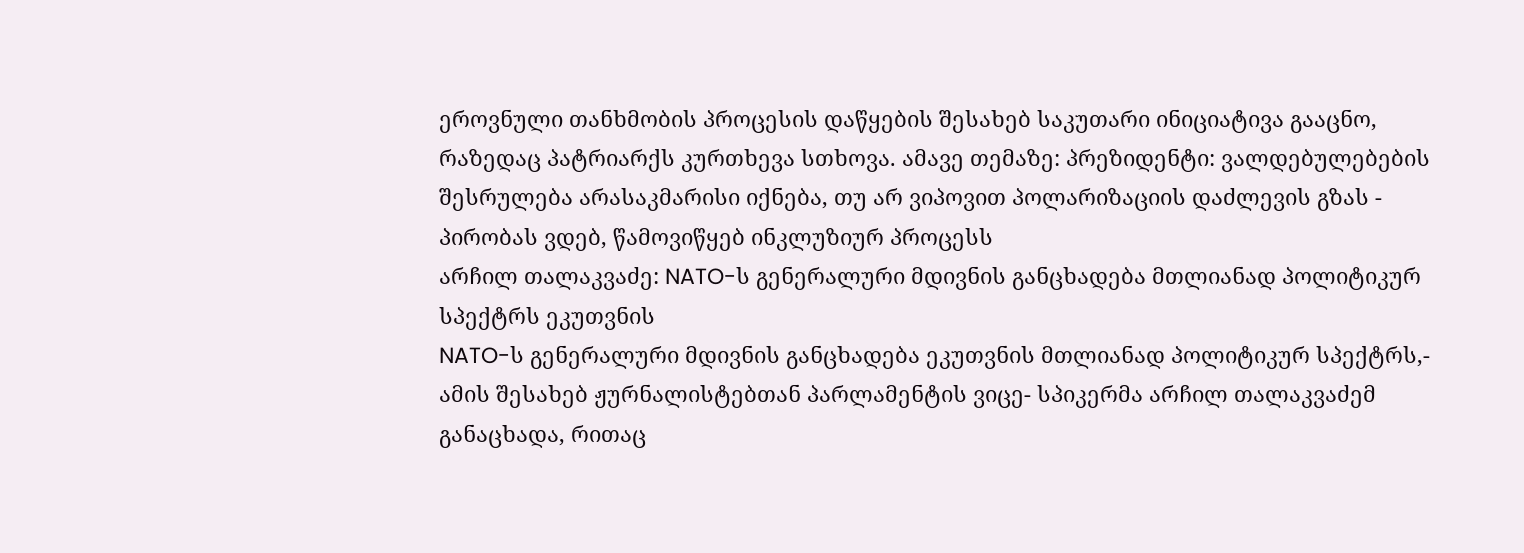ეროვნული თანხმობის პროცესის დაწყების შესახებ საკუთარი ინიციატივა გააცნო, რაზედაც პატრიარქს კურთხევა სთხოვა. ამავე თემაზე: პრეზიდენტი: ვალდებულებების შესრულება არასაკმარისი იქნება, თუ არ ვიპოვით პოლარიზაციის დაძლევის გზას - პირობას ვდებ, წამოვიწყებ ინკლუზიურ პროცესს
არჩილ თალაკვაძე: NATO-ს გენერალური მდივნის განცხადება მთლიანად პოლიტიკურ სპექტრს ეკუთვნის
NATO-ს გენერალური მდივნის განცხადება ეკუთვნის მთლიანად პოლიტიკურ სპექტრს,- ამის შესახებ ჟურნალისტებთან პარლამენტის ვიცე- სპიკერმა არჩილ თალაკვაძემ განაცხადა, რითაც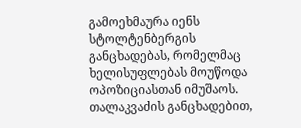გამოეხმაურა იენს სტოლტენბერგის განცხადებას, რომელმაც ხელისუფლებას მოუწოდა ოპოზიციასთან იმუშაოს. თალაკვაძის განცხადებით,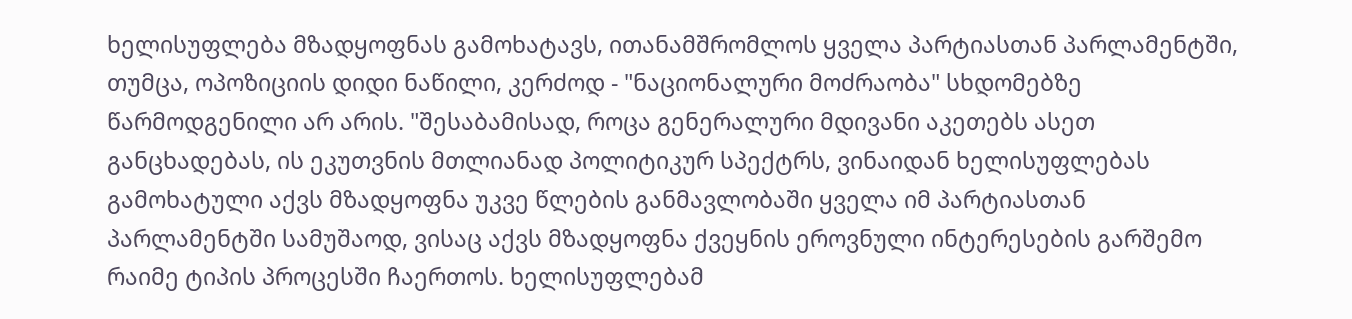ხელისუფლება მზადყოფნას გამოხატავს, ითანამშრომლოს ყველა პარტიასთან პარლამენტში, თუმცა, ოპოზიციის დიდი ნაწილი, კერძოდ - "ნაციონალური მოძრაობა" სხდომებზე წარმოდგენილი არ არის. "შესაბამისად, როცა გენერალური მდივანი აკეთებს ასეთ განცხადებას, ის ეკუთვნის მთლიანად პოლიტიკურ სპექტრს, ვინაიდან ხელისუფლებას გამოხატული აქვს მზადყოფნა უკვე წლების განმავლობაში ყველა იმ პარტიასთან პარლამენტში სამუშაოდ, ვისაც აქვს მზადყოფნა ქვეყნის ეროვნული ინტერესების გარშემო რაიმე ტიპის პროცესში ჩაერთოს. ხელისუფლებამ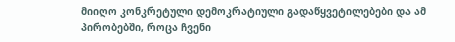მიიღო კონკრეტული დემოკრატიული გადაწყვეტილებები და ამ პირობებში, როცა ჩვენი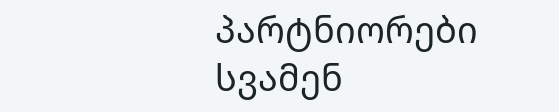პარტნიორები სვამენ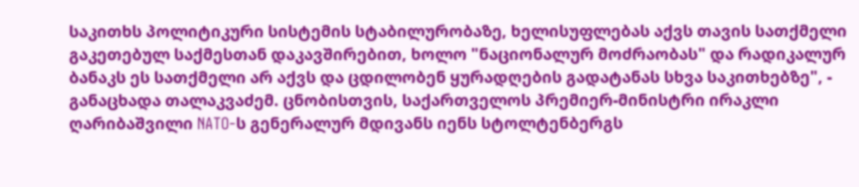საკითხს პოლიტიკური სისტემის სტაბილურობაზე, ხელისუფლებას აქვს თავის სათქმელი გაკეთებულ საქმესთან დაკავშირებით, ხოლო "ნაციონალურ მოძრაობას" და რადიკალურ ბანაკს ეს სათქმელი არ აქვს და ცდილობენ ყურადღების გადატანას სხვა საკითხებზე", - განაცხადა თალაკვაძემ. ცნობისთვის, საქართველოს პრემიერ-მინისტრი ირაკლი ღარიბაშვილი NATO-ს გენერალურ მდივანს იენს სტოლტენბერგს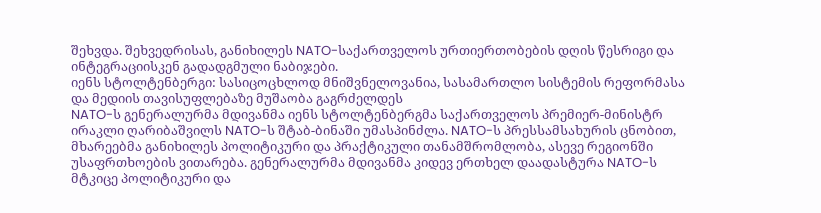შეხვდა. შეხვედრისას, განიხილეს NATO-საქართველოს ურთიერთობების დღის წესრიგი და ინტეგრაციისკენ გადადგმული ნაბიჯები.
იენს სტოლტენბერგი: სასიცოცხლოდ მნიშვნელოვანია, სასამართლო სისტემის რეფორმასა და მედიის თავისუფლებაზე მუშაობა გაგრძელდეს
NATO-ს გენერალურმა მდივანმა იენს სტოლტენბერგმა საქართველოს პრემიერ-მინისტრ ირაკლი ღარიბაშვილს NATO-ს შტაბ-ბინაში უმასპინძლა. NATO-ს პრესსამსახურის ცნობით, მხარეებმა განიხილეს პოლიტიკური და პრაქტიკული თანამშრომლობა, ასევე რეგიონში უსაფრთხოების ვითარება. გენერალურმა მდივანმა კიდევ ერთხელ დაადასტურა NATO-ს მტკიცე პოლიტიკური და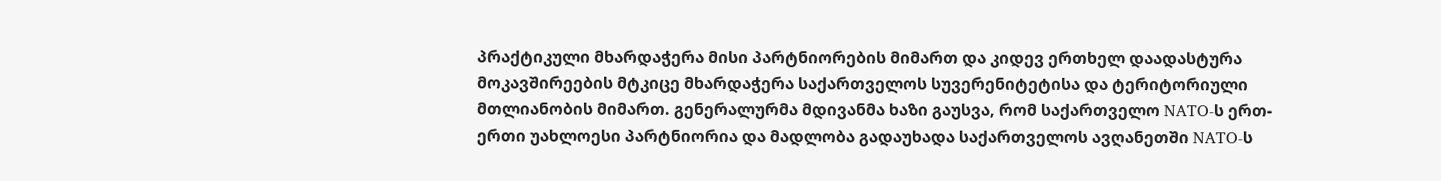პრაქტიკული მხარდაჭერა მისი პარტნიორების მიმართ და კიდევ ერთხელ დაადასტურა მოკავშირეების მტკიცე მხარდაჭერა საქართველოს სუვერენიტეტისა და ტერიტორიული მთლიანობის მიმართ. გენერალურმა მდივანმა ხაზი გაუსვა, რომ საქართველო NATO-ს ერთ-ერთი უახლოესი პარტნიორია და მადლობა გადაუხადა საქართველოს ავღანეთში NATO-ს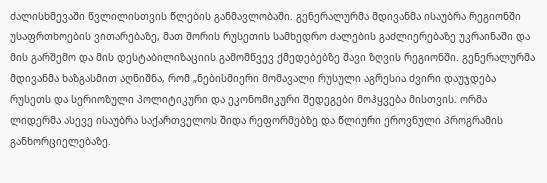ძალისხმევაში წვლილისთვის წლების განმავლობაში. გენერალურმა მდივანმა ისაუბრა რეგიონში უსაფრთხოების ვითარებაზე, მათ შორის რუსეთის სამხედრო ძალების გაძლიერებაზე უკრაინაში და მის გარშემო და მის დესტაბილიზაციის გამომწვევ ქმედებებზე შავი ზღვის რეგიონში. გენერალურმა მდივანმა ხაზგასმით აღნიშნა, რომ „ნებისმიერი მომავალი რუსული აგრესია ძვირი დაუჯდება რუსეთს და სერიოზული პოლიტიკური და ეკონომიკური შედეგები მოჰყვება მისთვის. ორმა ლიდერმა ასევე ისაუბრა საქართველოს შიდა რეფორმებზე და წლიური ეროვნული პროგრამის განხორციელებაზე.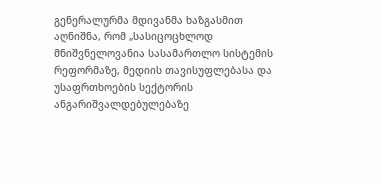გენერალურმა მდივანმა ხაზგასმით აღნიშნა, რომ „სასიცოცხლოდ მნიშვნელოვანია სასამართლო სისტემის რეფორმაზე, მედიის თავისუფლებასა და უსაფრთხოების სექტორის ანგარიშვალდებულებაზე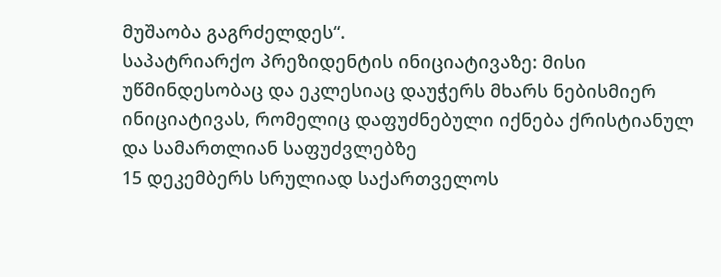მუშაობა გაგრძელდეს“.
საპატრიარქო პრეზიდენტის ინიციატივაზე: მისი უწმინდესობაც და ეკლესიაც დაუჭერს მხარს ნებისმიერ ინიციატივას, რომელიც დაფუძნებული იქნება ქრისტიანულ და სამართლიან საფუძვლებზე
15 დეკემბერს სრულიად საქართველოს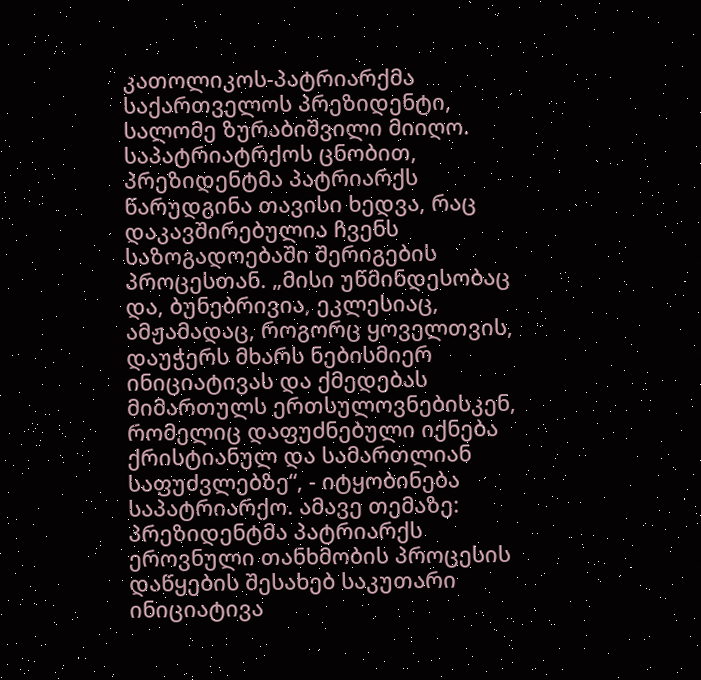კათოლიკოს-პატრიარქმა საქართველოს პრეზიდენტი, სალომე ზურაბიშვილი მიიღო. საპატრიატრქოს ცნობით, პრეზიდენტმა პატრიარქს წარუდგინა თავისი ხედვა, რაც დაკავშირებულია ჩვენს საზოგადოებაში შერიგების პროცესთან. „მისი უწმინდესობაც და, ბუნებრივია, ეკლესიაც, ამჟამადაც, როგორც ყოველთვის, დაუჭერს მხარს ნებისმიერ ინიციატივას და ქმედებას მიმართულს ერთსულოვნებისკენ, რომელიც დაფუძნებული იქნება ქრისტიანულ და სამართლიან საფუძვლებზე“, - იტყობინება საპატრიარქო. ამავე თემაზე: პრეზიდენტმა პატრიარქს ეროვნული თანხმობის პროცესის დაწყების შესახებ საკუთარი ინიციატივა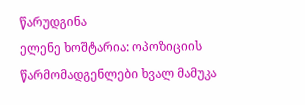წარუდგინა
ელენე ხოშტარია: ოპოზიციის წარმომადგენლები ხვალ მამუკა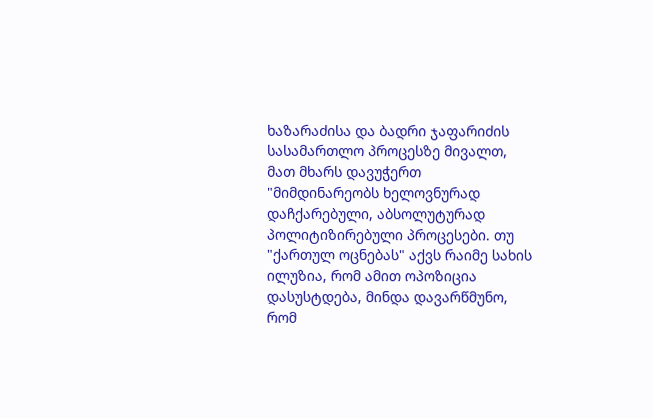ხაზარაძისა და ბადრი ჯაფარიძის სასამართლო პროცესზე მივალთ, მათ მხარს დავუჭერთ
"მიმდინარეობს ხელოვნურად დაჩქარებული, აბსოლუტურად პოლიტიზირებული პროცესები. თუ "ქართულ ოცნებას" აქვს რაიმე სახის ილუზია, რომ ამით ოპოზიცია დასუსტდება, მინდა დავარწმუნო, რომ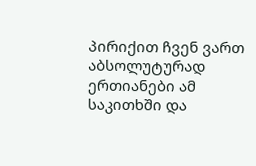პირიქით ჩვენ ვართ აბსოლუტურად ერთიანები ამ საკითხში და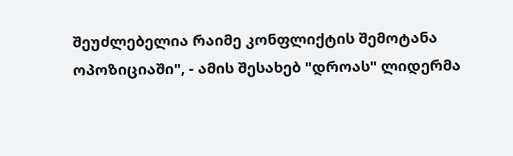შეუძლებელია რაიმე კონფლიქტის შემოტანა ოპოზიციაში", - ამის შესახებ "დროას" ლიდერმა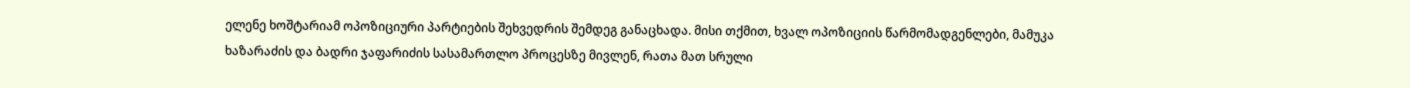ელენე ხოშტარიამ ოპოზიციური პარტიების შეხვედრის შემდეგ განაცხადა. მისი თქმით, ხვალ ოპოზიციის წარმომადგენლები, მამუკა ხაზარაძის და ბადრი ჯაფარიძის სასამართლო პროცესზე მივლენ, რათა მათ სრული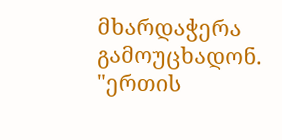მხარდაჭერა გამოუცხადონ. "ერთის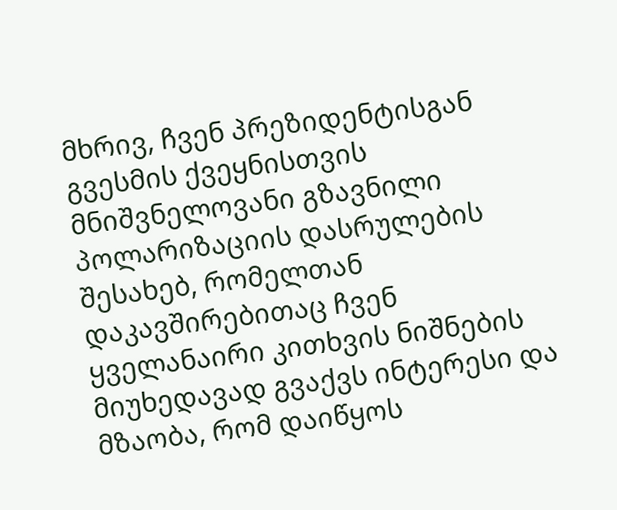მხრივ, ჩვენ პრეზიდენტისგან გვესმის ქვეყნისთვის მნიშვნელოვანი გზავნილი პოლარიზაციის დასრულების შესახებ, რომელთან დაკავშირებითაც ჩვენ ყველანაირი კითხვის ნიშნების მიუხედავად გვაქვს ინტერესი და მზაობა, რომ დაიწყოს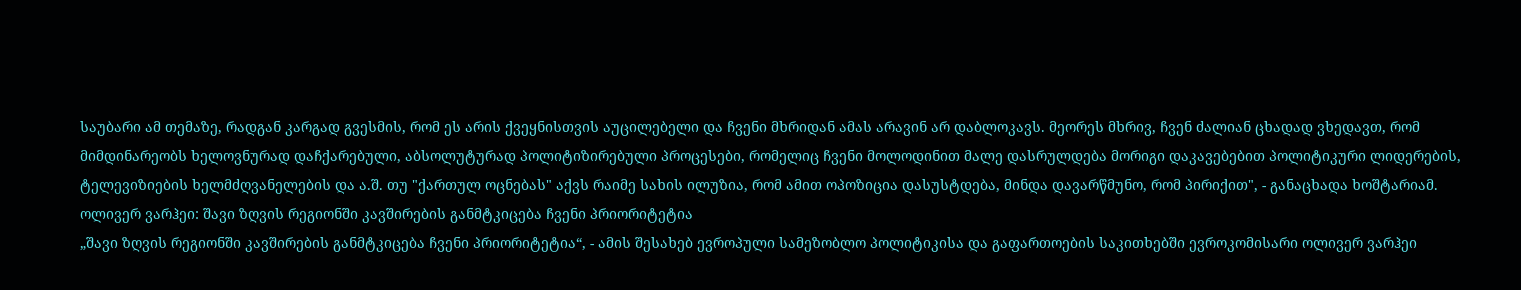საუბარი ამ თემაზე, რადგან კარგად გვესმის, რომ ეს არის ქვეყნისთვის აუცილებელი და ჩვენი მხრიდან ამას არავინ არ დაბლოკავს. მეორეს მხრივ, ჩვენ ძალიან ცხადად ვხედავთ, რომ მიმდინარეობს ხელოვნურად დაჩქარებული, აბსოლუტურად პოლიტიზირებული პროცესები, რომელიც ჩვენი მოლოდინით მალე დასრულდება მორიგი დაკავებებით პოლიტიკური ლიდერების, ტელევიზიების ხელმძღვანელების და ა.შ. თუ "ქართულ ოცნებას" აქვს რაიმე სახის ილუზია, რომ ამით ოპოზიცია დასუსტდება, მინდა დავარწმუნო, რომ პირიქით", - განაცხადა ხოშტარიამ.
ოლივერ ვარჰეი: შავი ზღვის რეგიონში კავშირების განმტკიცება ჩვენი პრიორიტეტია
„შავი ზღვის რეგიონში კავშირების განმტკიცება ჩვენი პრიორიტეტია“, - ამის შესახებ ევროპული სამეზობლო პოლიტიკისა და გაფართოების საკითხებში ევროკომისარი ოლივერ ვარჰეი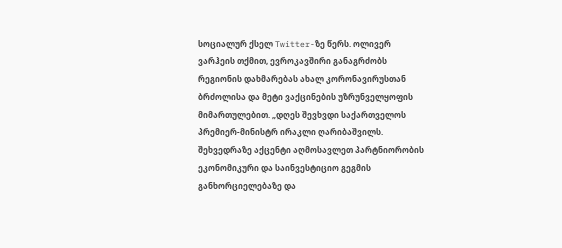სოციალურ ქსელ Twitter-ზე წერს. ოლივერ ვარჰეის თქმით, ევროკავშირი განაგრძობს რეგიონის დახმარებას ახალ კორონავირუსთან ბრძოლისა და მეტი ვაქცინების უზრუნველყოფის მიმართულებით. „დღეს შევხვდი საქართველოს პრემიერ-მინისტრ ირაკლი ღარიბაშვილს. შეხვედრაზე აქცენტი აღმოსავლეთ პარტნიორობის ეკონომიკური და საინვესტიციო გეგმის განხორციელებაზე და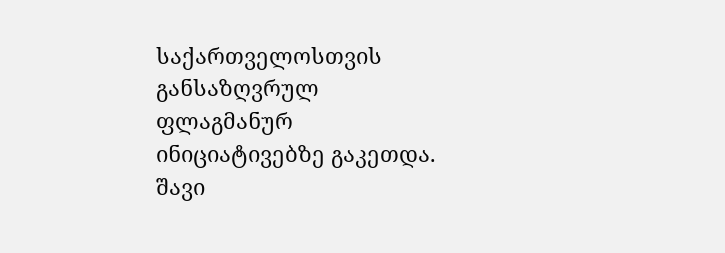საქართველოსთვის განსაზღვრულ ფლაგმანურ ინიციატივებზე გაკეთდა. შავი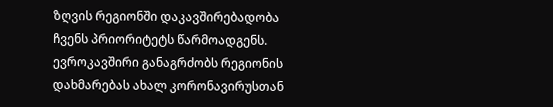ზღვის რეგიონში დაკავშირებადობა ჩვენს პრიორიტეტს წარმოადგენს. ევროკავშირი განაგრძობს რეგიონის დახმარებას ახალ კორონავირუსთან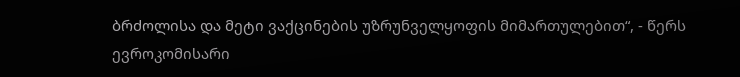ბრძოლისა და მეტი ვაქცინების უზრუნველყოფის მიმართულებით“, - წერს ევროკომისარი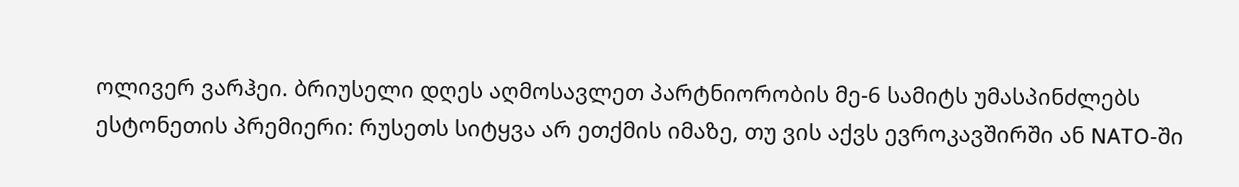ოლივერ ვარჰეი. ბრიუსელი დღეს აღმოსავლეთ პარტნიორობის მე-6 სამიტს უმასპინძლებს
ესტონეთის პრემიერი: რუსეთს სიტყვა არ ეთქმის იმაზე, თუ ვის აქვს ევროკავშირში ან NATO-ში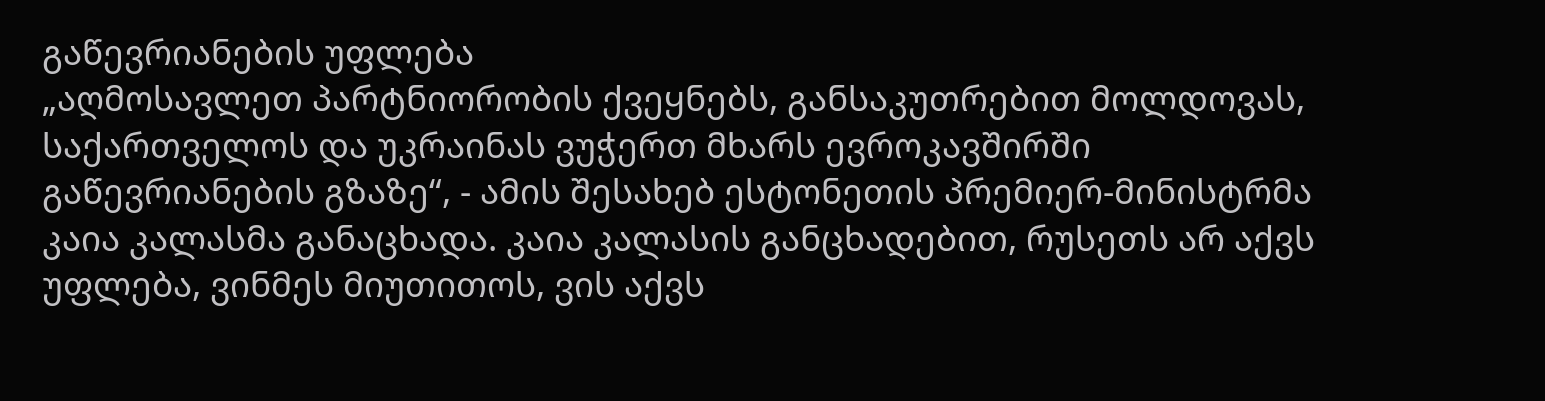გაწევრიანების უფლება
„აღმოსავლეთ პარტნიორობის ქვეყნებს, განსაკუთრებით მოლდოვას, საქართველოს და უკრაინას ვუჭერთ მხარს ევროკავშირში გაწევრიანების გზაზე“, - ამის შესახებ ესტონეთის პრემიერ-მინისტრმა კაია კალასმა განაცხადა. კაია კალასის განცხადებით, რუსეთს არ აქვს უფლება, ვინმეს მიუთითოს, ვის აქვს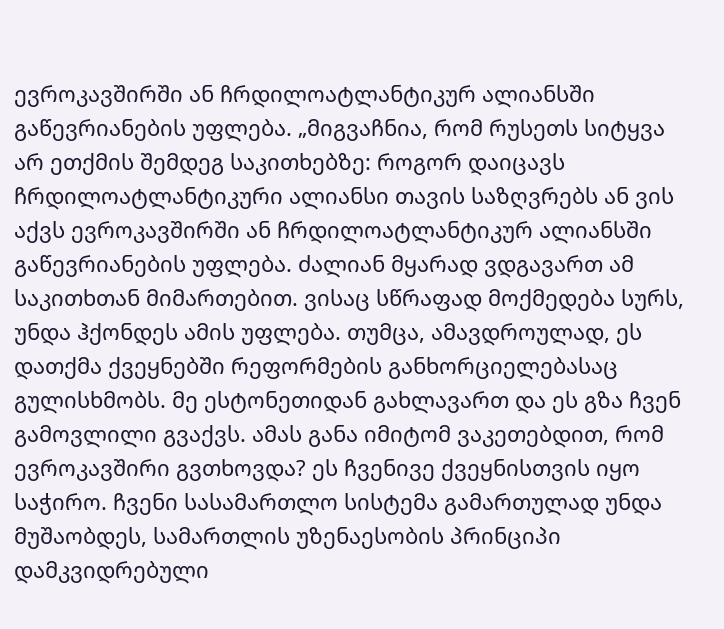ევროკავშირში ან ჩრდილოატლანტიკურ ალიანსში გაწევრიანების უფლება. „მიგვაჩნია, რომ რუსეთს სიტყვა არ ეთქმის შემდეგ საკითხებზე: როგორ დაიცავს ჩრდილოატლანტიკური ალიანსი თავის საზღვრებს ან ვის აქვს ევროკავშირში ან ჩრდილოატლანტიკურ ალიანსში გაწევრიანების უფლება. ძალიან მყარად ვდგავართ ამ საკითხთან მიმართებით. ვისაც სწრაფად მოქმედება სურს, უნდა ჰქონდეს ამის უფლება. თუმცა, ამავდროულად, ეს დათქმა ქვეყნებში რეფორმების განხორციელებასაც გულისხმობს. მე ესტონეთიდან გახლავართ და ეს გზა ჩვენ გამოვლილი გვაქვს. ამას განა იმიტომ ვაკეთებდით, რომ ევროკავშირი გვთხოვდა? ეს ჩვენივე ქვეყნისთვის იყო საჭირო. ჩვენი სასამართლო სისტემა გამართულად უნდა მუშაობდეს, სამართლის უზენაესობის პრინციპი დამკვიდრებული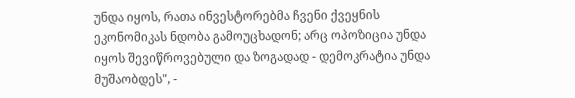უნდა იყოს, რათა ინვესტორებმა ჩვენი ქვეყნის ეკონომიკას ნდობა გამოუცხადონ; არც ოპოზიცია უნდა იყოს შევიწროვებული და ზოგადად - დემოკრატია უნდა მუშაობდეს", -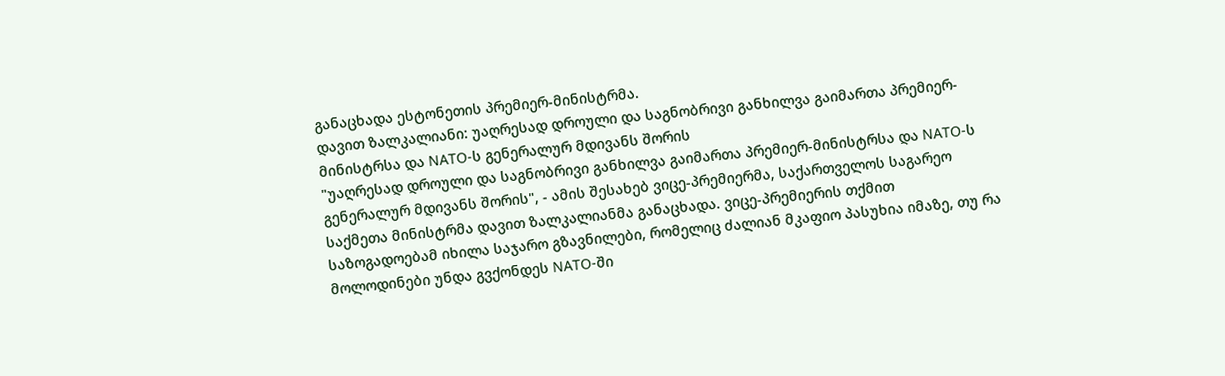განაცხადა ესტონეთის პრემიერ-მინისტრმა.
დავით ზალკალიანი: უაღრესად დროული და საგნობრივი განხილვა გაიმართა პრემიერ-მინისტრსა და NATO-ს გენერალურ მდივანს შორის
"უაღრესად დროული და საგნობრივი განხილვა გაიმართა პრემიერ-მინისტრსა და NATO-ს გენერალურ მდივანს შორის", - ამის შესახებ ვიცე-პრემიერმა, საქართველოს საგარეო საქმეთა მინისტრმა დავით ზალკალიანმა განაცხადა. ვიცე-პრემიერის თქმით საზოგადოებამ იხილა საჯარო გზავნილები, რომელიც ძალიან მკაფიო პასუხია იმაზე, თუ რა მოლოდინები უნდა გვქონდეს NATO-ში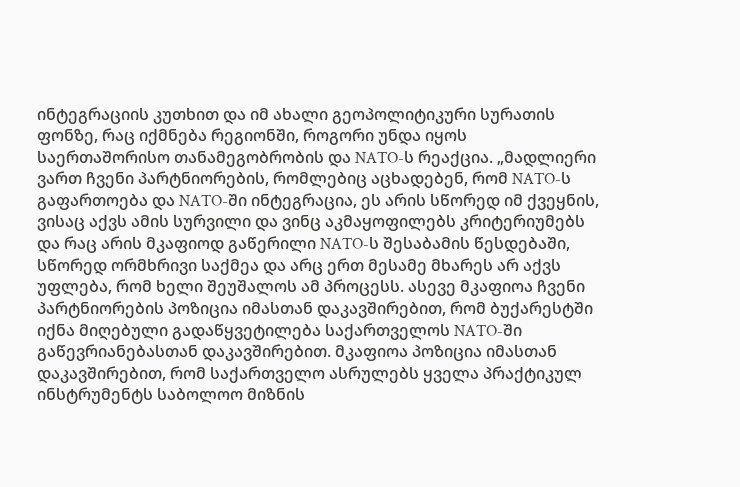ინტეგრაციის კუთხით და იმ ახალი გეოპოლიტიკური სურათის ფონზე, რაც იქმნება რეგიონში, როგორი უნდა იყოს საერთაშორისო თანამეგობრობის და NATO-ს რეაქცია. „მადლიერი ვართ ჩვენი პარტნიორების, რომლებიც აცხადებენ, რომ NATO-ს გაფართოება და NATO-ში ინტეგრაცია, ეს არის სწორედ იმ ქვეყნის, ვისაც აქვს ამის სურვილი და ვინც აკმაყოფილებს კრიტერიუმებს და რაც არის მკაფიოდ გაწერილი NATO-ს შესაბამის წესდებაში, სწორედ ორმხრივი საქმეა და არც ერთ მესამე მხარეს არ აქვს უფლება, რომ ხელი შეუშალოს ამ პროცესს. ასევე მკაფიოა ჩვენი პარტნიორების პოზიცია იმასთან დაკავშირებით, რომ ბუქარესტში იქნა მიღებული გადაწყვეტილება საქართველოს NATO-ში გაწევრიანებასთან დაკავშირებით. მკაფიოა პოზიცია იმასთან დაკავშირებით, რომ საქართველო ასრულებს ყველა პრაქტიკულ ინსტრუმენტს საბოლოო მიზნის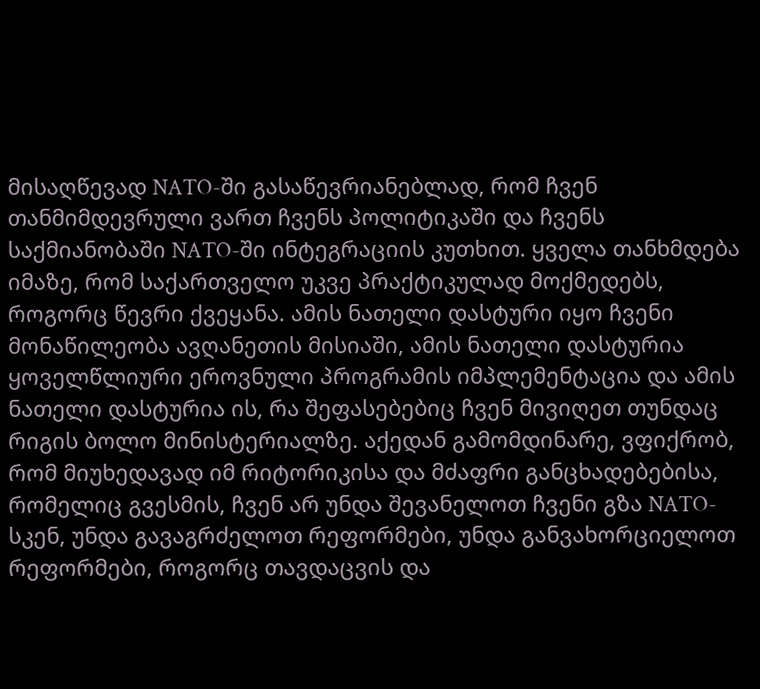მისაღწევად NATO-ში გასაწევრიანებლად, რომ ჩვენ თანმიმდევრული ვართ ჩვენს პოლიტიკაში და ჩვენს საქმიანობაში NATO-ში ინტეგრაციის კუთხით. ყველა თანხმდება იმაზე, რომ საქართველო უკვე პრაქტიკულად მოქმედებს, როგორც წევრი ქვეყანა. ამის ნათელი დასტური იყო ჩვენი მონაწილეობა ავღანეთის მისიაში, ამის ნათელი დასტურია ყოველწლიური ეროვნული პროგრამის იმპლემენტაცია და ამის ნათელი დასტურია ის, რა შეფასებებიც ჩვენ მივიღეთ თუნდაც რიგის ბოლო მინისტერიალზე. აქედან გამომდინარე, ვფიქრობ, რომ მიუხედავად იმ რიტორიკისა და მძაფრი განცხადებებისა, რომელიც გვესმის, ჩვენ არ უნდა შევანელოთ ჩვენი გზა NATO-სკენ, უნდა გავაგრძელოთ რეფორმები, უნდა განვახორციელოთ რეფორმები, როგორც თავდაცვის და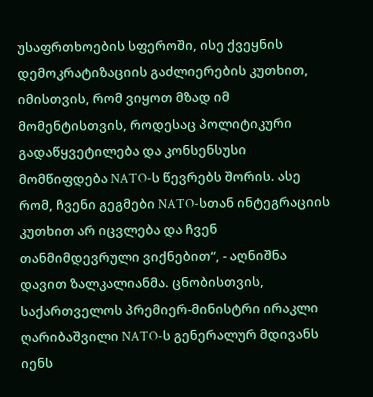უსაფრთხოების სფეროში, ისე ქვეყნის დემოკრატიზაციის გაძლიერების კუთხით, იმისთვის, რომ ვიყოთ მზად იმ მომენტისთვის, როდესაც პოლიტიკური გადაწყვეტილება და კონსენსუსი მომწიფდება NATO-ს წევრებს შორის. ასე რომ, ჩვენი გეგმები NATO-სთან ინტეგრაციის კუთხით არ იცვლება და ჩვენ თანმიმდევრული ვიქნებით“, - აღნიშნა დავით ზალკალიანმა. ცნობისთვის, საქართველოს პრემიერ-მინისტრი ირაკლი ღარიბაშვილი NATO-ს გენერალურ მდივანს იენს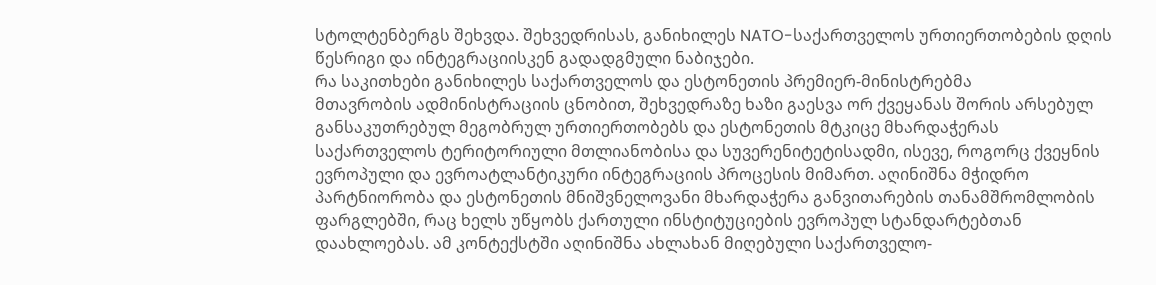სტოლტენბერგს შეხვდა. შეხვედრისას, განიხილეს NATO-საქართველოს ურთიერთობების დღის წესრიგი და ინტეგრაციისკენ გადადგმული ნაბიჯები.
რა საკითხები განიხილეს საქართველოს და ესტონეთის პრემიერ-მინისტრებმა
მთავრობის ადმინისტრაციის ცნობით, შეხვედრაზე ხაზი გაესვა ორ ქვეყანას შორის არსებულ განსაკუთრებულ მეგობრულ ურთიერთობებს და ესტონეთის მტკიცე მხარდაჭერას საქართველოს ტერიტორიული მთლიანობისა და სუვერენიტეტისადმი, ისევე, როგორც ქვეყნის ევროპული და ევროატლანტიკური ინტეგრაციის პროცესის მიმართ. აღინიშნა მჭიდრო პარტნიორობა და ესტონეთის მნიშვნელოვანი მხარდაჭერა განვითარების თანამშრომლობის ფარგლებში, რაც ხელს უწყობს ქართული ინსტიტუციების ევროპულ სტანდარტებთან დაახლოებას. ამ კონტექსტში აღინიშნა ახლახან მიღებული საქართველო-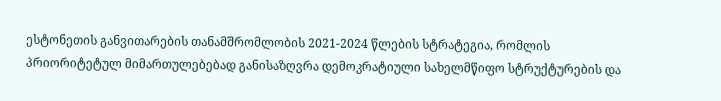ესტონეთის განვითარების თანამშრომლობის 2021-2024 წლების სტრატეგია, რომლის პრიორიტეტულ მიმართულებებად განისაზღვრა დემოკრატიული სახელმწიფო სტრუქტურების და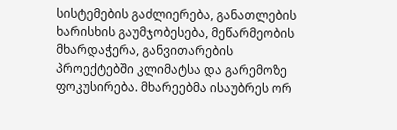სისტემების გაძლიერება, განათლების ხარისხის გაუმჯობესება, მეწარმეობის მხარდაჭერა, განვითარების პროექტებში კლიმატსა და გარემოზე ფოკუსირება. მხარეებმა ისაუბრეს ორ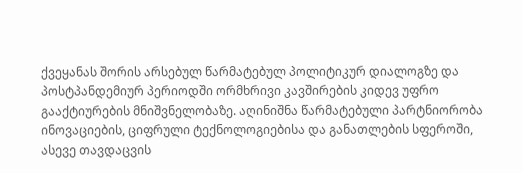ქვეყანას შორის არსებულ წარმატებულ პოლიტიკურ დიალოგზე და პოსტპანდემიურ პერიოდში ორმხრივი კავშირების კიდევ უფრო გააქტიურების მნიშვნელობაზე. აღინიშნა წარმატებული პარტნიორობა ინოვაციების, ციფრული ტექნოლოგიებისა და განათლების სფეროში, ასევე თავდაცვის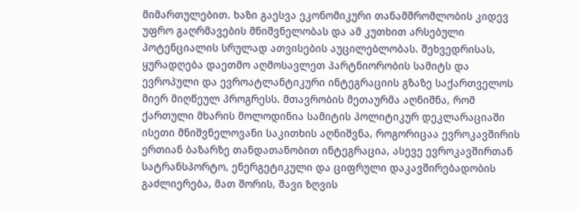მიმართულებით. ხაზი გაესვა ეკონომიკური თანამშრომლობის კიდევ უფრო გაღრმავების მნიშვნელობას და ამ კუთხით არსებული პოტენციალის სრულად ათვისების აუცილებლობას. შეხვედრისას, ყურადღება დაეთმო აღმოსავლეთ პარტნიორობის სამიტს და ევროპული და ევროატლანტიკური ინტეგრაციის გზაზე საქართველოს მიერ მიღწეულ პროგრესს. მთავრობის მეთაურმა აღნიშნა, რომ ქართული მხარის მოლოდინია სამიტის პოლიტიკურ დეკლარაციაში ისეთი მნიშვნელოვანი საკითხის აღნიშვნა, როგორიცაა ევროკავშირის ერთიან ბაზარზე თანდათანობით ინტეგრაცია, ასევე ევროკავშირთან სატრანსპორტო, ენერგეტიკული და ციფრული დაკავშირებადობის გაძლიერება, მათ შორის, შავი ზღვის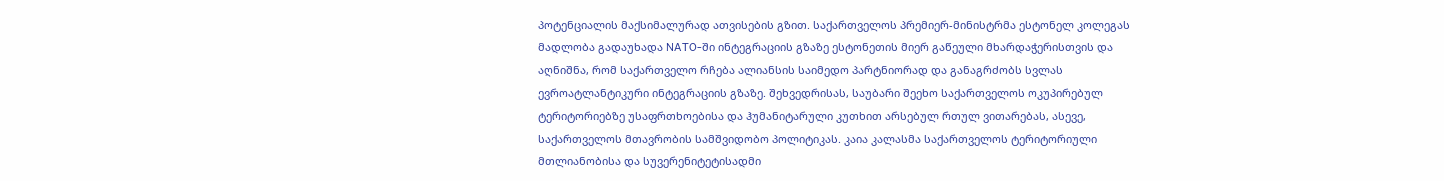პოტენციალის მაქსიმალურად ათვისების გზით. საქართველოს პრემიერ-მინისტრმა ესტონელ კოლეგას მადლობა გადაუხადა NATO-ში ინტეგრაციის გზაზე ესტონეთის მიერ გაწეული მხარდაჭერისთვის და აღნიშნა, რომ საქართველო რჩება ალიანსის საიმედო პარტნიორად და განაგრძობს სვლას ევროატლანტიკური ინტეგრაციის გზაზე. შეხვედრისას, საუბარი შეეხო საქართველოს ოკუპირებულ ტერიტორიებზე უსაფრთხოებისა და ჰუმანიტარული კუთხით არსებულ რთულ ვითარებას, ასევე, საქართველოს მთავრობის სამშვიდობო პოლიტიკას. კაია კალასმა საქართველოს ტერიტორიული მთლიანობისა და სუვერენიტეტისადმი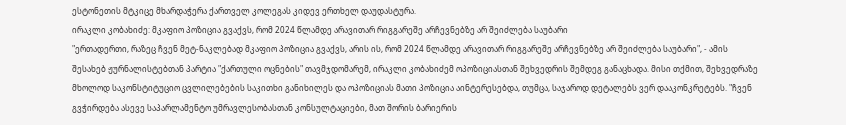ესტონეთის მტკიცე მხარდაჭერა ქართველ კოლეგას კიდევ ერთხელ დაუდასტურა.
ირაკლი კობახიძე: მკაფიო პოზიცია გვაქვს, რომ 2024 წლამდე არავითარ რიგგარეშე არჩევნებზე არ შეიძლება საუბარი
"ერთადერთი, რაზეც ჩვენ მეტ-ნაკლებად მკაფიო პოზიცია გვაქვს, არის ის, რომ 2024 წლამდე არავითარ რიგგარეშე არჩევნებზე არ შეიძლება საუბარი", - ამის შესახებ ჟურნალისტებთან პარტია "ქართული ოცნების" თავმჯდომარემ, ირაკლი კობახიძემ ოპოზიციასთან შეხვედრის შემდეგ განაცხადა. მისი თქმით, შეხვედრაზე მხოლოდ საკონსტიტუციო ცვლილებების საკითხი განიხილეს და ოპოზიციას მათი პოზიცია აინტერესებდა, თუმცა, საჯაროდ დეტალებს ვერ დააკონკრეტებს. "ჩვენ გვჭირდება ასევე საპარლამენტო უმრავლესობასთან კონსულტაციები, მათ შორის ბარიერის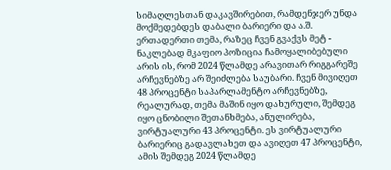სიმაღლესთან დაკავშირებით, რამდენჯერ უნდა მოქმედებდეს დაბალი ბარიერი და ა.შ. ერთადერთი თემა, რაზეც ჩვენ გვაქვს მეტ - ნაკლებად მკაფიო პოზიცია ჩამოყალიბებული არის ის, რომ 2024 წლამდე არავითარ რიგგარეშე არჩევნებზე არ შეიძლება საუბარი. ჩვენ მივიღეთ 48 პროცენტი საპარლამენტო არჩევნებზე, რეალურად, თემა მაშინ იყო დახურული, შემდეგ იყო ცნობილი შეთანხმება, ანულირება, ვირტუალური 43 პროცენტი. ეს ვირტუალური ბარიერიც გადავლახეთ და ავიღეთ 47 პროცენტი, ამის შემდეგ 2024 წლამდე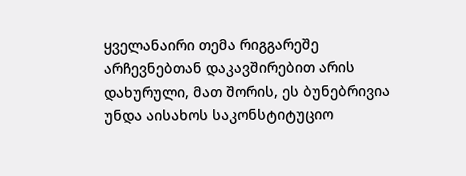ყველანაირი თემა რიგგარეშე არჩევნებთან დაკავშირებით არის დახურული, მათ შორის, ეს ბუნებრივია უნდა აისახოს საკონსტიტუციო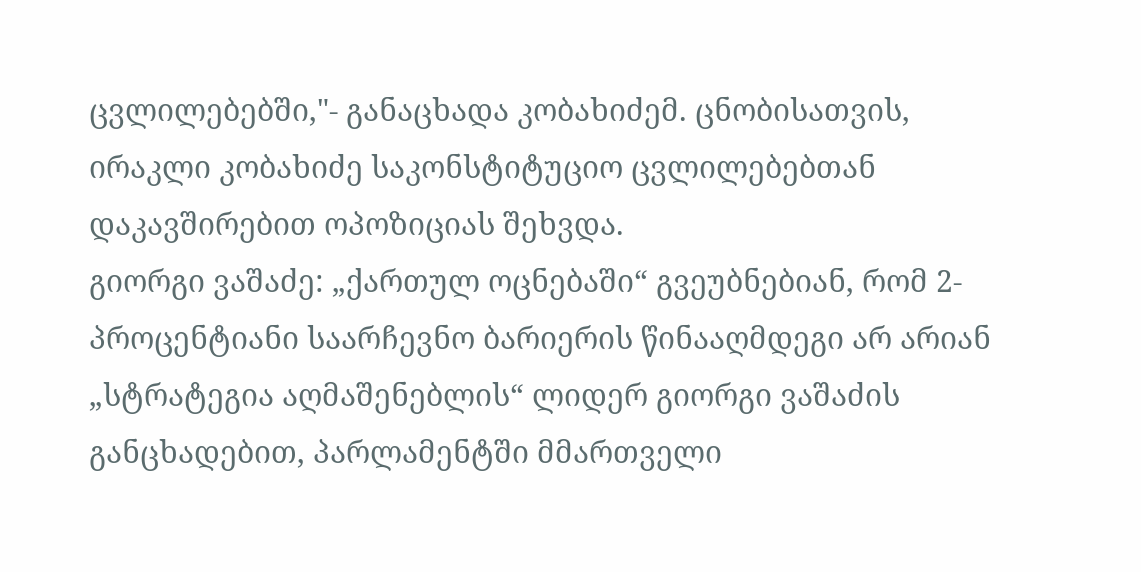ცვლილებებში,"- განაცხადა კობახიძემ. ცნობისათვის, ირაკლი კობახიძე საკონსტიტუციო ცვლილებებთან დაკავშირებით ოპოზიციას შეხვდა.
გიორგი ვაშაძე: „ქართულ ოცნებაში“ გვეუბნებიან, რომ 2-პროცენტიანი საარჩევნო ბარიერის წინააღმდეგი არ არიან
„სტრატეგია აღმაშენებლის“ ლიდერ გიორგი ვაშაძის განცხადებით, პარლამენტში მმართველი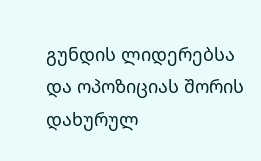გუნდის ლიდერებსა და ოპოზიციას შორის დახურულ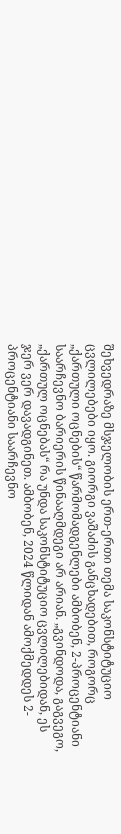შეხვედრაზე მსჯელობის ერთ-ერთი თემა საკონსტიტუციო ცვლილებები იყო. გიორგი ვაშაძის განცხადებით, როგორც „ქართული ოცნების“ წარმომადგენლები ამბობენ, 2-პროცენტიანი საარჩევნო ბარიერის წინააღმდეგი არ არიან. „გვინდოდა, გაგვეგო, „ქართულ ოცნებას“ რა უნდა საკონსტიტუციო ცვლილებიდან, ეს ჯერ ვერ დავადგინეთ. ამბობენ, 2024 წლიდან ამოქმედდეს 2-პროცენტიანი საარჩევნო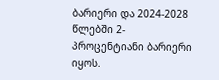ბარიერი და 2024-2028 წლებში 2-პროცენტიანი ბარიერი იყოს.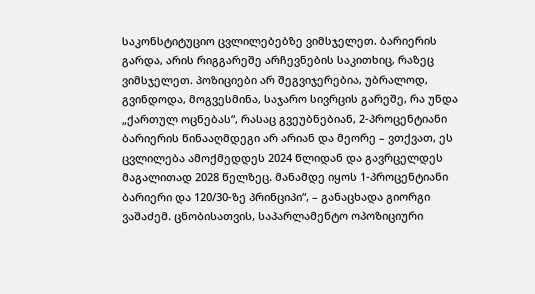საკონსტიტუციო ცვლილებებზე ვიმსჯელეთ. ბარიერის გარდა, არის რიგგარეშე არჩევნების საკითხიც, რაზეც ვიმსჯელეთ. პოზიციები არ შეგვიჯერებია, უბრალოდ, გვინდოდა, მოგვესმინა, საჯარო სივრცის გარეშე, რა უნდა „ქართულ ოცნებას“, რასაც გვეუბნებიან, 2-პროცენტიანი ბარიერის წინააღმდეგი არ არიან და მეორე – ვთქვათ, ეს ცვლილება ამოქმედდეს 2024 წლიდან და გავრცელდეს მაგალითად 2028 წელზეც. მანამდე იყოს 1-პროცენტიანი ბარიერი და 120/30-ზე პრინციპი“, – განაცხადა გიორგი ვაშაძემ. ცნობისათვის, საპარლამენტო ოპოზიციური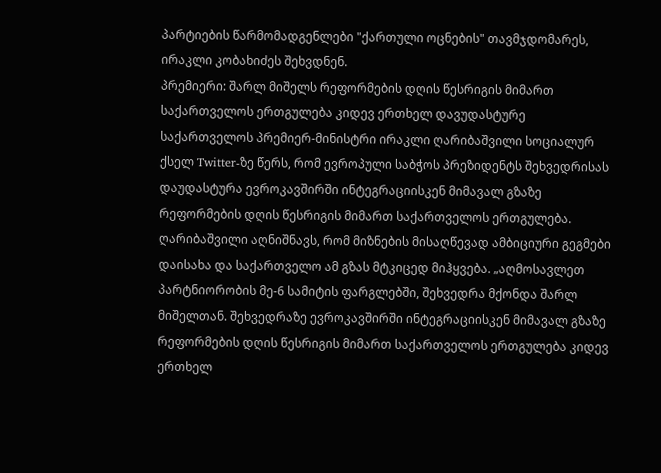პარტიების წარმომადგენლები "ქართული ოცნების" თავმჯდომარეს, ირაკლი კობახიძეს შეხვდნენ.
პრემიერი: შარლ მიშელს რეფორმების დღის წესრიგის მიმართ საქართველოს ერთგულება კიდევ ერთხელ დავუდასტურე
საქართველოს პრემიერ-მინისტრი ირაკლი ღარიბაშვილი სოციალურ ქსელ Twitter-ზე წერს, რომ ევროპული საბჭოს პრეზიდენტს შეხვედრისას დაუდასტურა ევროკავშირში ინტეგრაციისკენ მიმავალ გზაზე რეფორმების დღის წესრიგის მიმართ საქართველოს ერთგულება. ღარიბაშვილი აღნიშნავს, რომ მიზნების მისაღწევად ამბიციური გეგმები დაისახა და საქართველო ამ გზას მტკიცედ მიჰყვება. „აღმოსავლეთ პარტნიორობის მე-6 სამიტის ფარგლებში, შეხვედრა მქონდა შარლ მიშელთან. შეხვედრაზე ევროკავშირში ინტეგრაციისკენ მიმავალ გზაზე რეფორმების დღის წესრიგის მიმართ საქართველოს ერთგულება კიდევ ერთხელ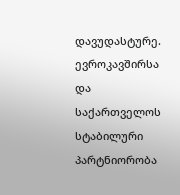დავუდასტურე. ევროკავშირსა და საქართველოს სტაბილური პარტნიორობა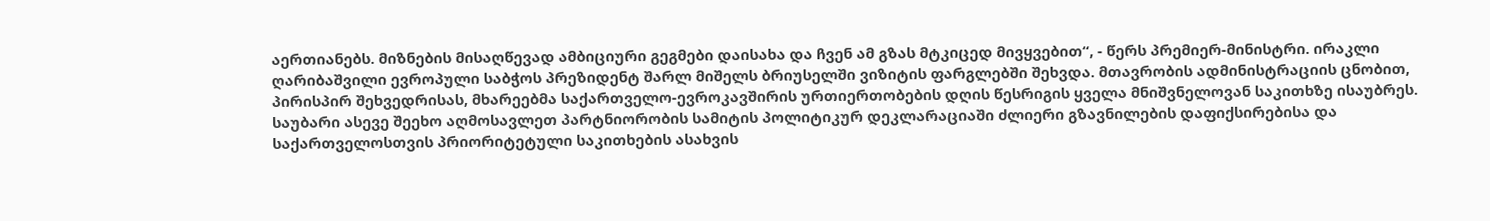აერთიანებს. მიზნების მისაღწევად ამბიციური გეგმები დაისახა და ჩვენ ამ გზას მტკიცედ მივყვებით“, - წერს პრემიერ-მინისტრი. ირაკლი ღარიბაშვილი ევროპული საბჭოს პრეზიდენტ შარლ მიშელს ბრიუსელში ვიზიტის ფარგლებში შეხვდა. მთავრობის ადმინისტრაციის ცნობით, პირისპირ შეხვედრისას, მხარეებმა საქართველო-ევროკავშირის ურთიერთობების დღის წესრიგის ყველა მნიშვნელოვან საკითხზე ისაუბრეს. საუბარი ასევე შეეხო აღმოსავლეთ პარტნიორობის სამიტის პოლიტიკურ დეკლარაციაში ძლიერი გზავნილების დაფიქსირებისა და საქართველოსთვის პრიორიტეტული საკითხების ასახვის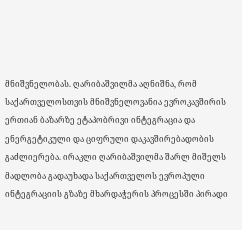მნიშვნელობას. ღარიბაშვილმა აღნიშნა, რომ საქართველოსთვის მნიშვნელოვანია ევროკავშირის ერთიან ბაზარზე ეტაპობრივი ინტეგრაცია და ენერგეტიკული და ციფრული დაკავშირებადობის გაძლიერება. ირაკლი ღარიბაშვილმა შარლ მიშელს მადლობა გადაუხადა საქართველოს ევროპული ინტეგრაციის გზაზე მხარდაჭერის პროცესში პირადი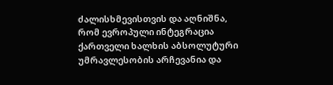ძალისხმევისთვის და აღნიშნა, რომ ევროპული ინტეგრაცია ქართველი ხალხის აბსოლუტური უმრავლესობის არჩევანია და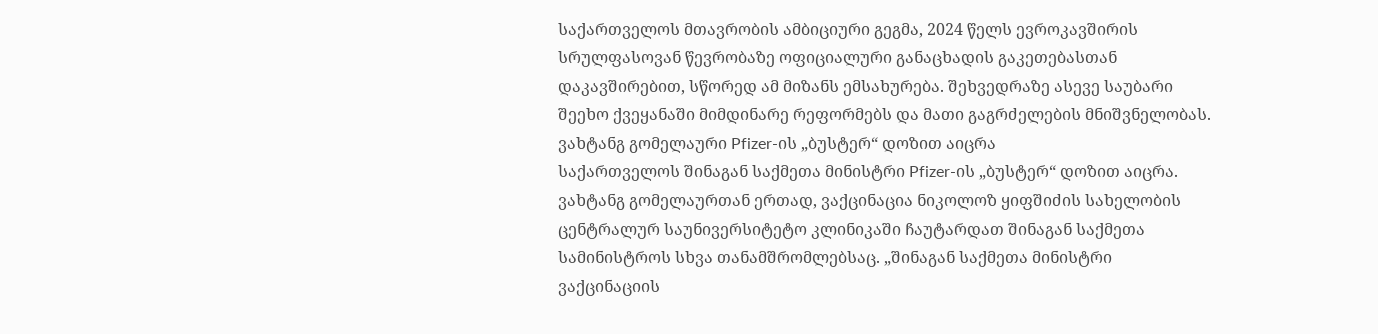საქართველოს მთავრობის ამბიციური გეგმა, 2024 წელს ევროკავშირის სრულფასოვან წევრობაზე ოფიციალური განაცხადის გაკეთებასთან დაკავშირებით, სწორედ ამ მიზანს ემსახურება. შეხვედრაზე ასევე საუბარი შეეხო ქვეყანაში მიმდინარე რეფორმებს და მათი გაგრძელების მნიშვნელობას.
ვახტანგ გომელაური Pfizer-ის „ბუსტერ“ დოზით აიცრა
საქართველოს შინაგან საქმეთა მინისტრი Pfizer-ის „ბუსტერ“ დოზით აიცრა. ვახტანგ გომელაურთან ერთად, ვაქცინაცია ნიკოლოზ ყიფშიძის სახელობის ცენტრალურ საუნივერსიტეტო კლინიკაში ჩაუტარდათ შინაგან საქმეთა სამინისტროს სხვა თანამშრომლებსაც. „შინაგან საქმეთა მინისტრი ვაქცინაციის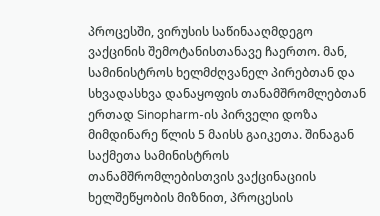პროცესში, ვირუსის საწინააღმდეგო ვაქცინის შემოტანისთანავე ჩაერთო. მან, სამინისტროს ხელმძღვანელ პირებთან და სხვადასხვა დანაყოფის თანამშრომლებთან ერთად Sinopharm-ის პირველი დოზა მიმდინარე წლის 5 მაისს გაიკეთა. შინაგან საქმეთა სამინისტროს თანამშრომლებისთვის ვაქცინაციის ხელშეწყობის მიზნით, პროცესის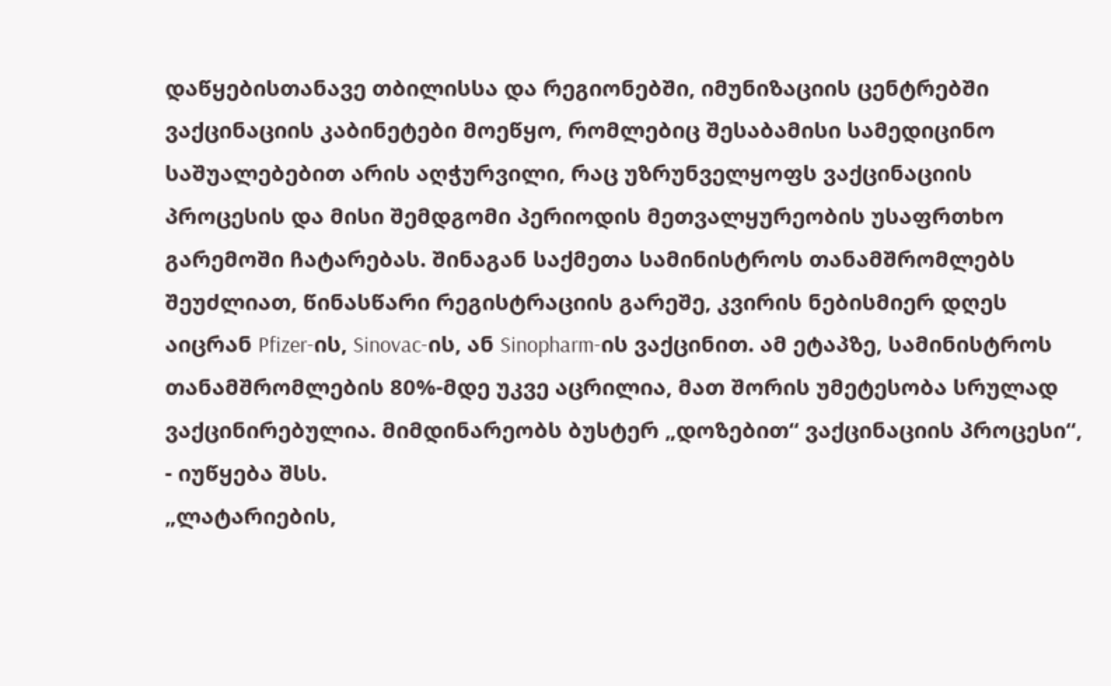დაწყებისთანავე თბილისსა და რეგიონებში, იმუნიზაციის ცენტრებში ვაქცინაციის კაბინეტები მოეწყო, რომლებიც შესაბამისი სამედიცინო საშუალებებით არის აღჭურვილი, რაც უზრუნველყოფს ვაქცინაციის პროცესის და მისი შემდგომი პერიოდის მეთვალყურეობის უსაფრთხო გარემოში ჩატარებას. შინაგან საქმეთა სამინისტროს თანამშრომლებს შეუძლიათ, წინასწარი რეგისტრაციის გარეშე, კვირის ნებისმიერ დღეს აიცრან Pfizer-ის, Sinovac-ის, ან Sinopharm-ის ვაქცინით. ამ ეტაპზე, სამინისტროს თანამშრომლების 80%-მდე უკვე აცრილია, მათ შორის უმეტესობა სრულად ვაქცინირებულია. მიმდინარეობს ბუსტერ „დოზებით“ ვაქცინაციის პროცესი“, - იუწყება შსს.
„ლატარიების,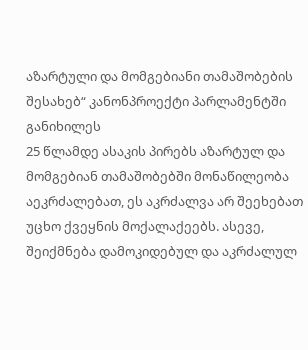აზარტული და მომგებიანი თამაშობების შესახებ“ კანონპროექტი პარლამენტში განიხილეს
25 წლამდე ასაკის პირებს აზარტულ და მომგებიან თამაშობებში მონაწილეობა აეკრძალებათ, ეს აკრძალვა არ შეეხებათ უცხო ქვეყნის მოქალაქეებს. ასევე, შეიქმნება დამოკიდებულ და აკრძალულ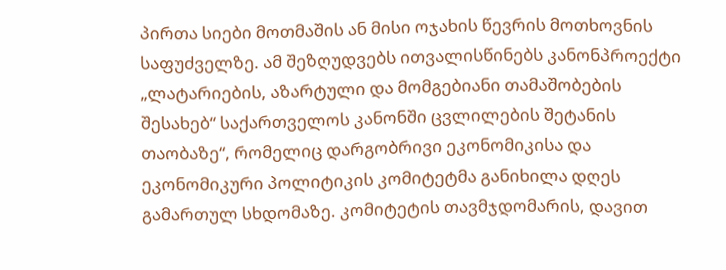პირთა სიები მოთმაშის ან მისი ოჯახის წევრის მოთხოვნის საფუძველზე. ამ შეზღუდვებს ითვალისწინებს კანონპროექტი „ლატარიების, აზარტული და მომგებიანი თამაშობების შესახებ“ საქართველოს კანონში ცვლილების შეტანის თაობაზე“, რომელიც დარგობრივი ეკონომიკისა და ეკონომიკური პოლიტიკის კომიტეტმა განიხილა დღეს გამართულ სხდომაზე. კომიტეტის თავმჯდომარის, დავით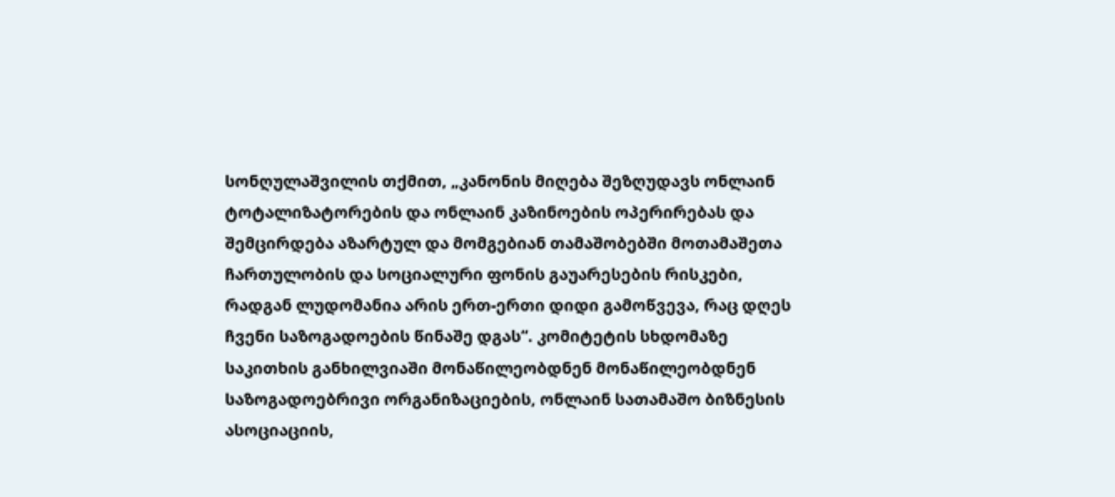სონღულაშვილის თქმით, „კანონის მიღება შეზღუდავს ონლაინ ტოტალიზატორების და ონლაინ კაზინოების ოპერირებას და შემცირდება აზარტულ და მომგებიან თამაშობებში მოთამაშეთა ჩართულობის და სოციალური ფონის გაუარესების რისკები, რადგან ლუდომანია არის ერთ-ერთი დიდი გამოწვევა, რაც დღეს ჩვენი საზოგადოების წინაშე დგას“. კომიტეტის სხდომაზე საკითხის განხილვიაში მონაწილეობდნენ მონაწილეობდნენ საზოგადოებრივი ორგანიზაციების, ონლაინ სათამაშო ბიზნესის ასოციაციის,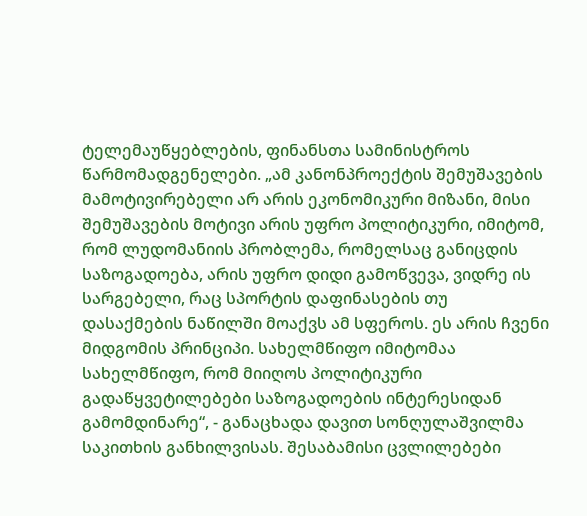ტელემაუწყებლების, ფინანსთა სამინისტროს წარმომადგენელები. „ამ კანონპროექტის შემუშავების მამოტივირებელი არ არის ეკონომიკური მიზანი, მისი შემუშავების მოტივი არის უფრო პოლიტიკური, იმიტომ, რომ ლუდომანიის პრობლემა, რომელსაც განიცდის საზოგადოება, არის უფრო დიდი გამოწვევა, ვიდრე ის სარგებელი, რაც სპორტის დაფინასების თუ დასაქმების ნაწილში მოაქვს ამ სფეროს. ეს არის ჩვენი მიდგომის პრინციპი. სახელმწიფო იმიტომაა სახელმწიფო, რომ მიიღოს პოლიტიკური გადაწყვეტილებები საზოგადოების ინტერესიდან გამომდინარე“, - განაცხადა დავით სონღულაშვილმა საკითხის განხილვისას. შესაბამისი ცვლილებები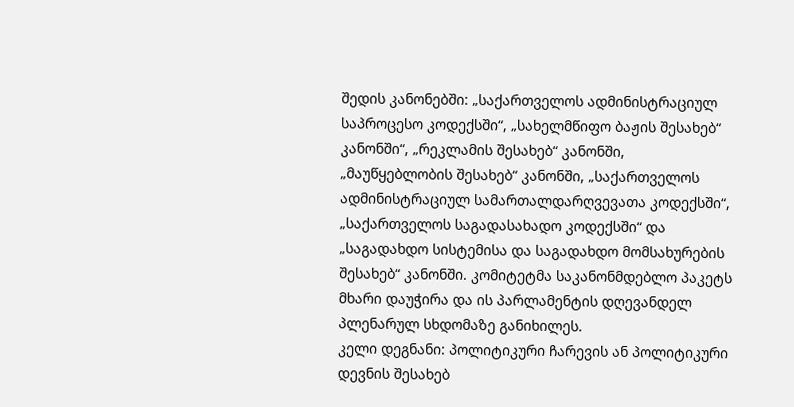შედის კანონებში: „საქართველოს ადმინისტრაციულ საპროცესო კოდექსში“, „სახელმწიფო ბაჟის შესახებ“ კანონში“, „რეკლამის შესახებ“ კანონში, „მაუწყებლობის შესახებ“ კანონში, „საქართველოს ადმინისტრაციულ სამართალდარღვევათა კოდექსში“, „საქართველოს საგადასახადო კოდექსში“ და „საგადახდო სისტემისა და საგადახდო მომსახურების შესახებ“ კანონში. კომიტეტმა საკანონმდებლო პაკეტს მხარი დაუჭირა და ის პარლამენტის დღევანდელ პლენარულ სხდომაზე განიხილეს.
კელი დეგნანი: პოლიტიკური ჩარევის ან პოლიტიკური დევნის შესახებ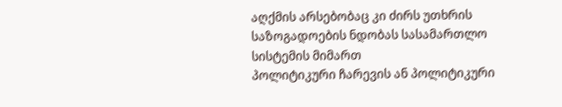აღქმის არსებობაც კი ძირს უთხრის საზოგადოების ნდობას სასამართლო სისტემის მიმართ
პოლიტიკური ჩარევის ან პოლიტიკური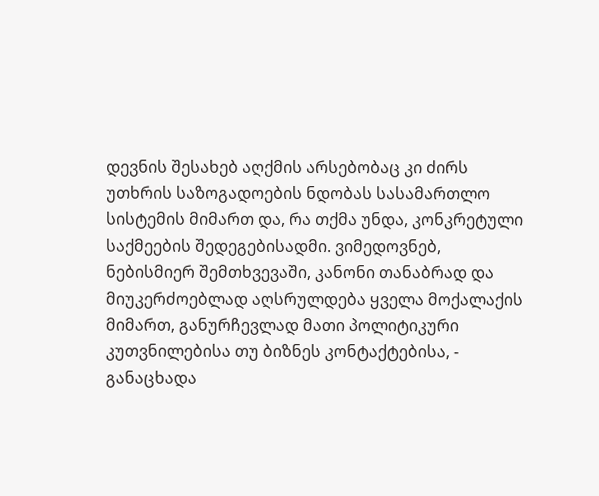დევნის შესახებ აღქმის არსებობაც კი ძირს უთხრის საზოგადოების ნდობას სასამართლო სისტემის მიმართ და, რა თქმა უნდა, კონკრეტული საქმეების შედეგებისადმი. ვიმედოვნებ, ნებისმიერ შემთხვევაში, კანონი თანაბრად და მიუკერძოებლად აღსრულდება ყველა მოქალაქის მიმართ, განურჩევლად მათი პოლიტიკური კუთვნილებისა თუ ბიზნეს კონტაქტებისა, - განაცხადა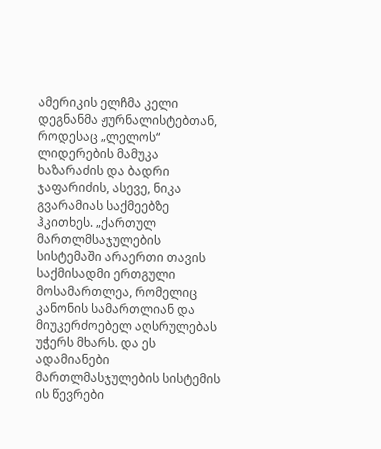ამერიკის ელჩმა კელი დეგნანმა ჟურნალისტებთან, როდესაც „ლელოს“ ლიდერების მამუკა ხაზარაძის და ბადრი ჯაფარიძის, ასევე, ნიკა გვარამიას საქმეებზე ჰკითხეს. „ქართულ მართლმსაჯულების სისტემაში არაერთი თავის საქმისადმი ერთგული მოსამართლეა, რომელიც კანონის სამართლიან და მიუკერძოებელ აღსრულებას უჭერს მხარს. და ეს ადამიანები მართლმასჯულების სისტემის ის წევრები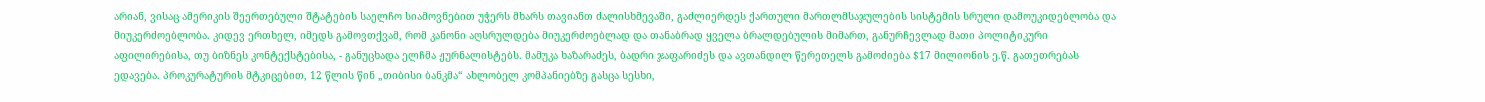არიან, ვისაც ამერიკის შეერთებული შტატების საელჩო სიამოვნებით უჭერს მხარს თავიანთ ძალისხმევაში, გაძლიერდეს ქართული მართლმსაჯულების სისტემის სრული დამოუკიდებლობა და მიუკერძოებლობა. კიდევ ერთხელ, იმედს გამოვთქვამ, რომ კანონი აღსრულდება მიუკერძოებლად და თანაბრად ყველა ბრალდებულის მიმართ, განურჩევლად მათი პოლიტიკური აფილირებისა, თუ ბიზნეს კონტექსტებისა, - განუცხადა ელჩმა ჟურნალისტებს. მამუკა ხაზარაძეს, ბადრი ჯაფარიძეს და ავთანდილ წერეთელს გამოძიება $17 მილიონის ე.წ. გათეთრებას ედავება. პროკურატურის მტკიცებით, 12 წლის წინ „თიბისი ბანკმა“ ახლობელ კომპანიებზე გასცა სესხი,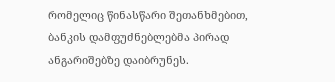რომელიც წინასწარი შეთანხმებით, ბანკის დამფუძნებლებმა პირად ანგარიშებზე დაიბრუნეს.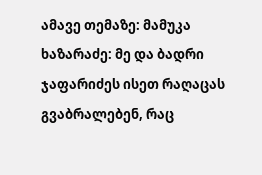ამავე თემაზე: მამუკა ხაზარაძე: მე და ბადრი ჯაფარიძეს ისეთ რაღაცას გვაბრალებენ, რაც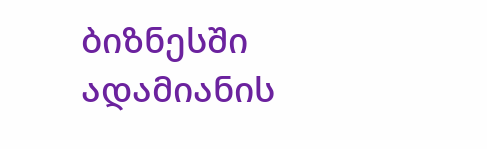ბიზნესში ადამიანის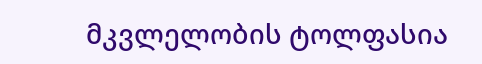მკვლელობის ტოლფასია